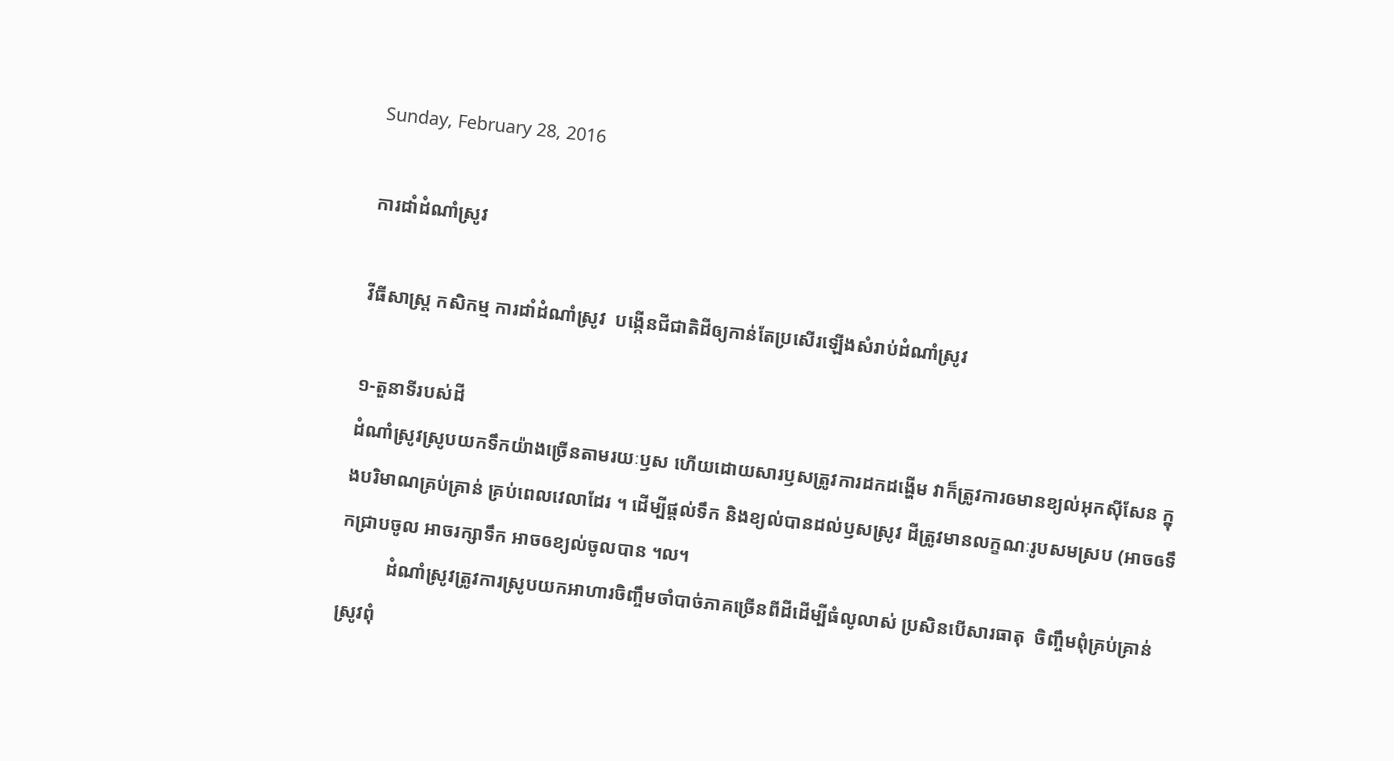Sunday, February 28, 2016

ការដាំដំណាំស្រូវ

វីធីសាស្ត្រ កសិកម្ម ការដាំដំណាំស្រូវ  បង្កើនជីជាតិដីឲ្យកាន់តែប្រសើរឡើងសំរាប់ដំណាំស្រូវ

១-តួនាទីរបស់ដី
ដំណាំស្រូវស្រូបយកទឹកយ៉ាងច្រើនតាមរយៈឫស ហើយដោយសារឫសត្រូវការដកដង្ហើម វាក៏ត្រូវការឲមានខ្យល់អុកស៊ីសែន ក្នុងបរិមាណគ្រប់គ្រាន់ គ្រប់ពេលវេលាដែរ ។ ដើម្បីផ្ដល់ទឹក និងខ្យល់បានដល់ឫសស្រូវ ដីត្រូវមានលក្ខណៈរូបសមស្រប (អាចឲទឹកជ្រាបចូល អាចរក្សាទឹក អាចឲខ្យល់ចូលបាន ។ល។
          ដំណាំស្រូវត្រូវការស្រូបយកអាហារចិញ្ចឹមចាំបាច់ភាគច្រើនពីដីដើម្បីធំលូលាស់ ប្រសិនបើសារធាតុ  ចិញ្ចឹមពុំគ្រប់គ្រាន់ស្រូវពុំ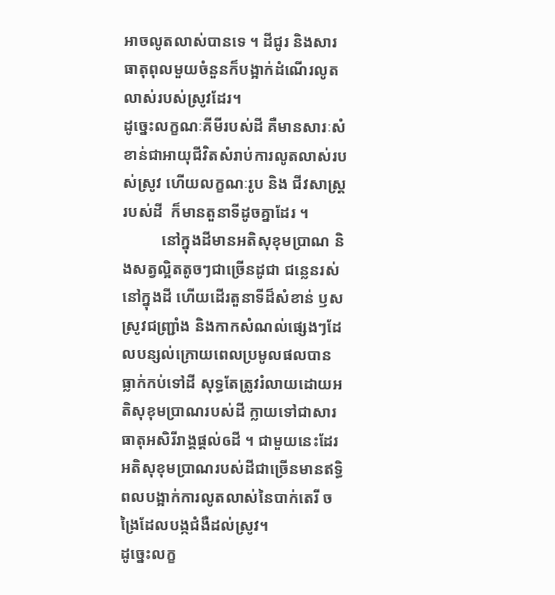អាចលូតលាស់បានទេ ។ ដីជូរ និងសារធាតុពុលមួយចំនួនក៏បង្អាក់ដំណើរលូតលាស់របស់ស្រូវដែរ។
ដូច្នេះលក្ខណៈគីមីរបស់ដី គឺមានសារៈសំខាន់ជាអាយុជីវិតសំរាប់ការលូតលាស់របស់ស្រូវ ហើយលក្ខណៈរូប និង ជីវសាស្ដ្ររបស់ដី  ក៏មានតួនាទីដូចគ្នាដែរ ។
          នៅក្នុងដីមានអតិសុខុមប្រាណ និងសត្វល្អិតតូចៗជាច្រើនដូជា ជន្លេនរស់នៅក្នុងដី ហើយដើរតួនាទីដ៏សំខាន់ ឫសស្រូវជញ្រ្ជាំង និងកាកសំណល់ផ្សេងៗដែលបន្សល់ក្រោយពេលប្រមូលផលបានធ្លាក់កប់ទៅដី សុទ្ធតែត្រូវរំលាយដោយអតិសុខុមប្រាណរបស់ដី ក្លាយទៅជាសារធាតុអសិរីរាង្គផ្ដល់ឲដី ។ ជាមួយនេះដែរអតិសុខុមប្រាណរបស់ដីជាច្រើនមានឥទ្ធិពលបង្អាក់ការលូតលាស់នៃបាក់តេរី ចង្រៃដែលបង្កជំងឺដល់ស្រូវ។
ដូច្នេះលក្ខ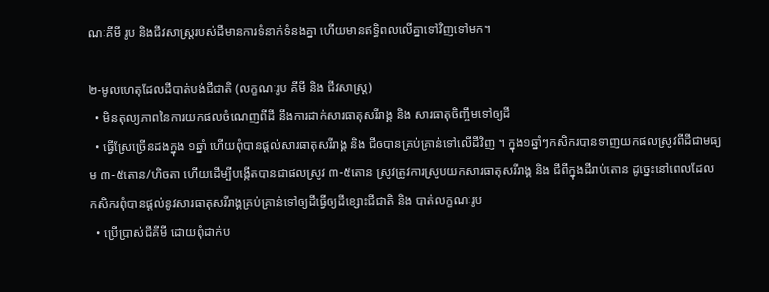ណៈគីមី រូប និងជីវសាស្ដ្ររបស់ដីមានការទំនាក់ទំនងគ្នា ហើយមានឥទ្ធិពលលើគ្នាទៅវិញទៅមក។

២-មូលហេតុដែលដីបាត់បង់ជីជាតិ (លក្ខណៈរូប គីមី និង ជីវសាស្រ្ត)
  • មិនតុល្យភាពនៃការយកផលចំណេញពីដី នឹងការដាក់សារធាតុសរីរាង្គ និង សារធាតុចិញ្ចឹមទៅឲ្យដី
  • ធ្វើស្រែច្រើនដងក្នុង ១ឆ្នាំ ហើយពុំបានផ្តល់សារធាតុសរីរាង្គ និង ជីឲបានគ្រប់គ្រាន់ទៅលើដីវិញ ។ ក្នុង១ឆ្នាំៗកសិករបានទាញយកផលស្រូវពីដីជាមធ្យម ៣-៥តោន/ហិចតា ហើយដើម្បីបង្កើតបានជាផលស្រូវ ៣-៥តោន ស្រូវត្រូវការស្រូបយកសារធាតុសរីរាង្គ និង ជីពីក្នុងដីរាប់តោន ដូច្នេះនៅពេលដែល    កសិករពុំបានផ្តល់នូវសារធាតុសរីរាង្គគ្រប់គ្រាន់ទៅឲ្យដីធ្វើឲ្យដីខ្សោះជីជាតិ និង បាត់លក្ខណៈរូប
  • ប្រើប្រាស់ជីគីមី ដោយពុំដាក់ប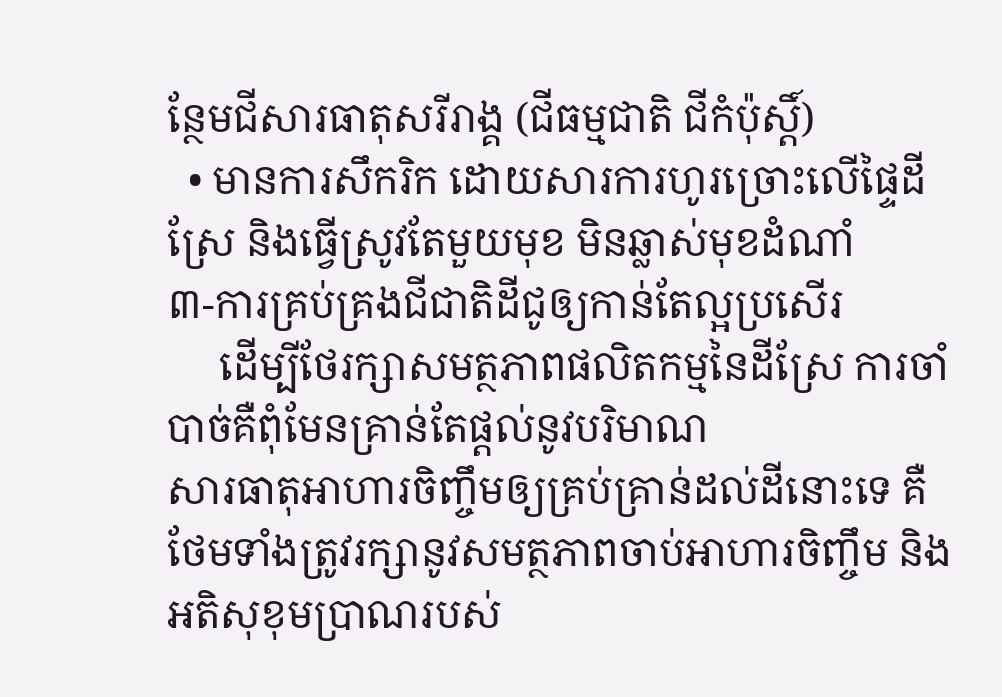ន្ថែមជីសារធាតុសរីរាង្គ (ជីធម្មជាតិ ជីកំប៉ុស្តិ៍)
  • មានការសឹករិក ដោយសារការហូរច្រោះលើផ្ទៃដីស្រែ និងធ្វើស្រូវតែមួយមុខ មិនឆ្លាស់មុខដំណាំ
៣-ការគ្រប់គ្រងជីជាតិដីជូឲ្យកាន់តែល្អប្រសើរ
     ដើម្បីថែរក្សាសមត្ថភាពផលិតកម្មនៃដីស្រែ ការចាំបាច់គឺពុំមែនគ្រាន់តែផ្តល់នូវបរិមាណ
សារធាតុអាហារចិញ្ចឹមឲ្យគ្រប់គ្រាន់ដល់ដីនោះទេ គឺថែមទាំងត្រូវរក្សានូវសមត្ថភាពចាប់អាហារចិញ្ចឹម និងអតិសុខុមប្រាណរបស់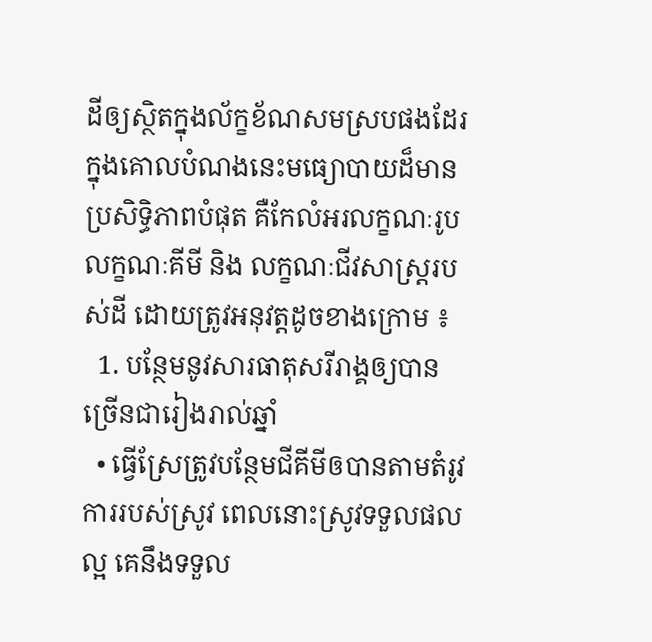ដីឲ្យស្ថិតក្នុងល័ក្ខខ័ណសមស្របផងដែរ ក្នុងគោលបំណងនេះមធ្យោបាយដ៏មានប្រសិទ្ធិភាពបំផុត គឺកែលំអរលក្ខណៈរូប លក្ខណៈគីមី និង លក្ខណៈជីវសាស្ត្ររបស់ដី ដោយត្រូវអនុវត្តដូចខាងក្រោម ៖
  1. បន្ថែមនូវសារធាតុសរីរាង្គឲ្យបានច្រើនជារៀងរាល់ឆ្នាំ
  • ធ្វើស្រែត្រូវបន្ថែមជីគីមីឲបានតាមតំរូវការរបស់ស្រូវ ពេលនោះស្រូវទទួលផលល្អ គេនឹងទទួល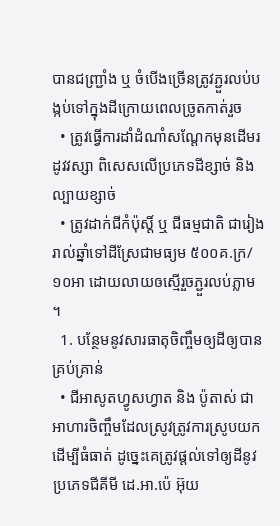បានជញ្រ្ជាំង ឬ ចំបើងច្រើនត្រូវភ្ជួរលប់បង្កប់ទៅក្នុងដីក្រោយពេលច្រូតកាត់រួច
  • ត្រូវធ្វើការដាំដំណាំសណ្តែកមុនដើមរដូវវស្សា ពិសេសលើប្រភេទដីខ្សាច់ និងល្បាយខ្សាច់
  • ត្រូវដាក់ជីកំប៉ុស្តិ៍ ឬ ជីធម្មជាតិ ជារៀងរាល់ឆ្នាំទៅដីស្រែជាមធ្យម ៥០០គ.ក្រ/១០អា ដោយលាយឲស្មើរួចភ្ជួរលប់ភ្លាម ។
  1. បន្ថែមនូវសារធាតុចិញ្ចឹមឲ្យដីឲ្យបានគ្រប់គ្រាន់
  • ជីអាសូតហ្វូសហ្វាត និង ប៉ូតាស់ ជាអាហារចិញ្ចឹមដែលស្រូវត្រូវការស្រូបយកដើម្បីធំធាត់ ដូច្នេះគេត្រូវផ្តល់ទៅឲ្យដីនូវប្រភេទជីគីមី ដេ.អា.ប៉េ អ៊ុយ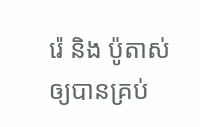រ៉េ និង ប៉ូតាស់ឲ្យបានគ្រប់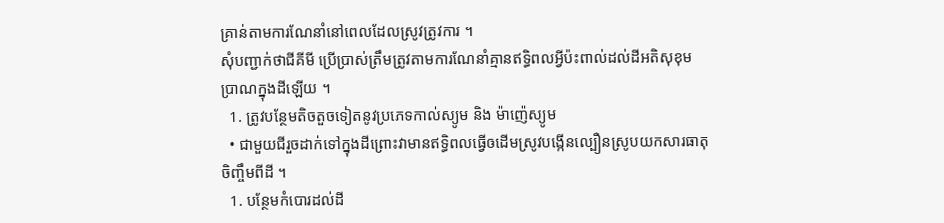គ្រាន់តាមការណែនាំនៅពេលដែលស្រូវត្រូវការ ។
សុំបញ្ជាក់ថាជីគីមី ប្រើប្រាស់ត្រឹមត្រូវតាមការណែនាំគ្មានឥទ្ធិពលអ្វីប៉ះពាល់ដល់ដីអតិសុខុម
ប្រាណក្នុងដីឡើយ ។
  1. ត្រូវបន្ថែមតិចតួចទៀតនូវប្រភេទកាល់ស្យូម និង ម៉ាញ៉េស្យូម
  • ជាមួយជីរួចដាក់ទៅក្នុងដីព្រោះវាមានឥទ្ធិពលធ្វើឲដើមស្រូវបង្កើនល្បឿនស្រូបយកសារធាតុចិញ្ចឹមពីដី ។
  1. បន្ថែមកំបោរដល់ដី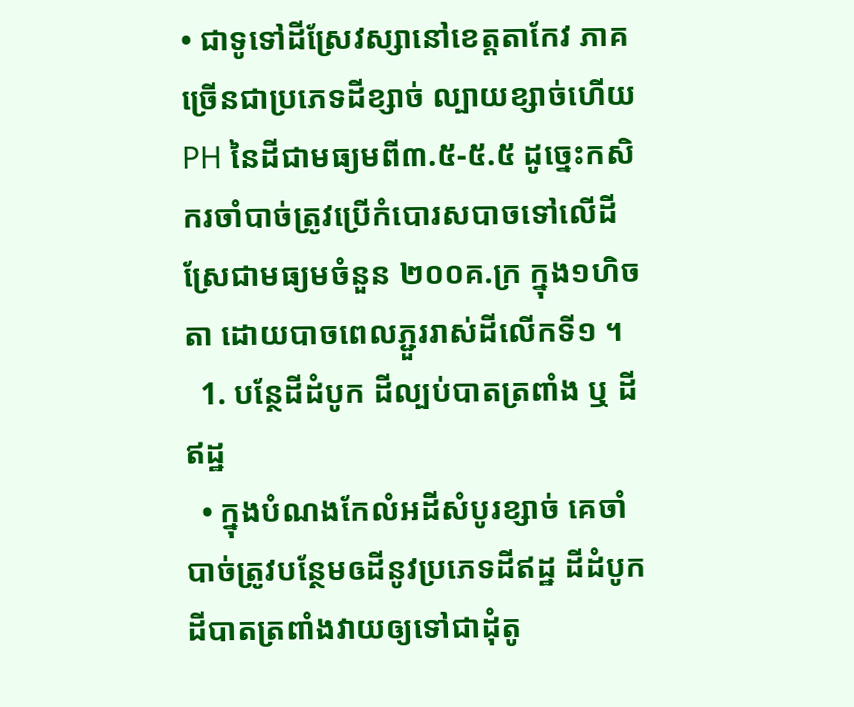• ជាទូទៅដីស្រែវស្សានៅខេត្តតាកែវ ភាគច្រើនជាប្រភេទដីខ្សាច់ ល្បាយខ្សាច់ហើយPH នៃដីជាមធ្យមពី៣.៥-៥.៥ ដូច្នេះកសិករចាំបាច់ត្រូវប្រើកំបោរសបាចទៅលើដីស្រែជាមធ្យមចំនួន ២០០គ.ក្រ ក្នុង១ហិចតា ដោយបាចពេលភ្ជួររាស់ដីលើកទី១ ។
  1. បន្ថែដីដំបូក ដីល្បប់បាតត្រពាំង ឬ ដីឥដ្ឋ
  • ក្នុងបំណងកែលំអដីសំបូរខ្សាច់ គេចាំបាច់ត្រូវបន្ថែមឲដីនូវប្រភេទដីឥដ្ឋ ដីដំបូកដីបាតត្រពាំងវាយឲ្យទៅជាដុំតូ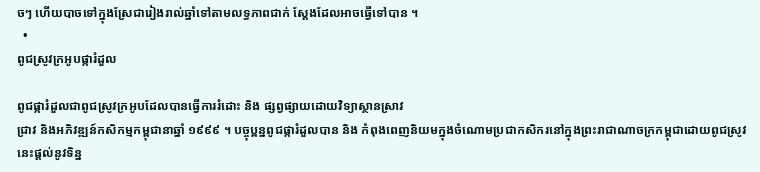ចៗ ហើយបាចទៅក្នុងស្រែជារៀងរាល់ឆ្នាំទៅតាមលទ្ធភាពជាក់ ស្តែងដែលអាចធ្វើទៅបាន ។
  •
ពូជស្រូវក្រអូបផ្ការំដួល

ពូជផ្ការំដួលជាពូជស្រូវក្រអូបដែលបានធ្វើការរំដោះ និង ផ្សព្វផ្សាយដោយវិទ្យាស្ថានស្រាវ
ជ្រាវ និងអភិវឌ្ឍន៍កសិកម្មកម្ពុជានាឆ្នាំ ១៩៩៩ ។ បច្ចុប្ពន្នពូជផ្ការំដួលបាន និង កំពុងពេញនិយមក្នុងចំណោមប្រជាកសិករនៅក្នុងព្រះរាជាណាចក្រកម្ពុជាដោយពូជស្រូវនេះផ្តល់នូវទិន្ន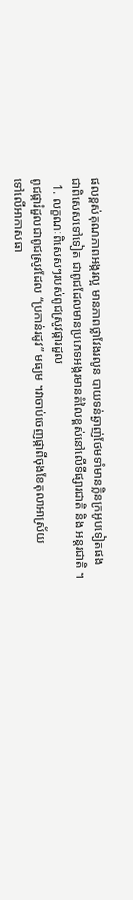ផលខ្ពស់គុណភាពអង្ករល្អ មានភាពថ្លាវែងរលូន បាយទន់ឆ្ងាញ់ថែមទាំមានក្លិនក្រអូបទៀតផង ជាពិសេសទៅទៀត ជាពូជដែលមានប្រភេទអង្ករមានតំលៃខ្ពស់នៅលើទីផ្សារជាតិ និង អន្តរជាតិ ។
  1. លក្ខណៈពិសេសៗរបស់ពូជស្រូវផ្ការដួល
ពូជផ្ការំដួលជាពូជស្រូវដែល “ប្រកាន់រដូវ” មធ្យម ។វាចាប់ចេញផ្កាពីចុងខែតុលាអាស្រ័យ
ទៅលើអាកាសធា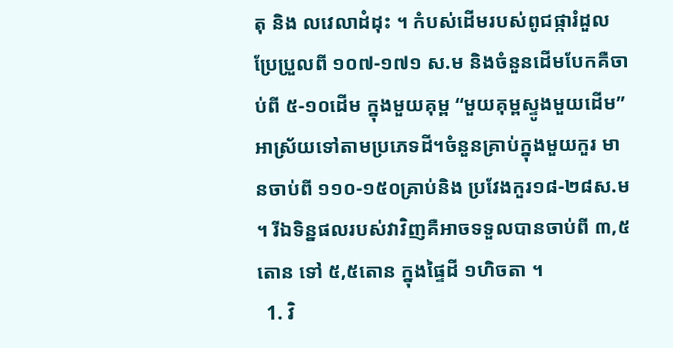តុ និង លវេលាដំដុះ ។ កំបស់ដើមរបស់ពូជផ្ការំដួលប្រែប្រួលពី ១០៧-១៧១ ស.ម និងចំនួនដើមបែកគឺចាប់ពី ៥-១០ដើម ក្នុងមួយគុម្ព “មួយគុម្ពស្ទូងមួយដើម” អាស្រ័យទៅតាមប្រភេទដី។ចំនួនគ្រាប់ក្នុងមួយកួរ មានចាប់ពី ១១០-១៥០គ្រាប់និង ប្រវែងកួរ១៨-២៨ស.ម ។ រីឯទិន្នផលរបស់វាវិញគឺអាចទទួលបានចាប់ពី ៣,៥តោន ទៅ ៥,៥តោន ក្នុងផ្ទៃដី ១ហិចតា ។
  1. វិ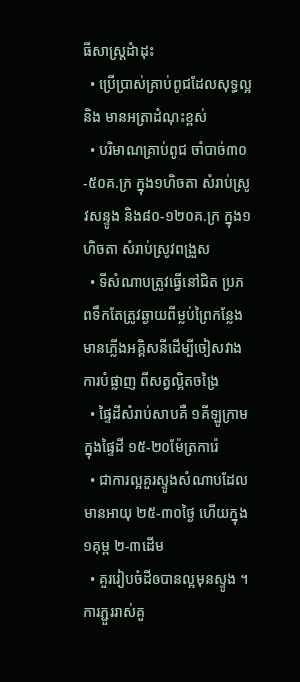ធីសាស្រ្តដំាដុះ
  • ប្រើប្រាស់គ្រាប់ពូជដែលសុទ្ធល្អ និង មានអត្រាដំណុះខ្ពស់
  • បរិមាណគ្រាប់ពូជ ចាំបាច់៣០-៥០គ.ក្រ ក្នុង១ហិចតា សំរាប់ស្រូវសន្ទូង និង៨០-១២០គ.ក្រ ក្នុង១ហិចតា សំរាប់ស្រូវពង្រួស
  • ទីសំណាបត្រូវធ្វើនៅជិត ប្រភពទឹកតែត្រូវឆ្ងាយពីម្លប់ព្រៃកន្លែងមានភ្លើងអគ្គិសនីដើម្បីចៀសវាងការបំផ្លាញ ពីសត្វល្អិតចង្រៃ
  • ផ្ទៃដីសំរាប់សាបគឺ ១គីឡូក្រាម ក្នុងផ្ទៃដី ១៥-២០ម៉ែត្រការ៉េ
  • ជាការល្អគួរស្ទូងសំណាបដែលមានអាយុ ២៥-៣០ថ្ងៃ ហើយក្នុង ១គុម្ព ២-៣ដើម
  • គួររៀបចំដីឲបានល្អមុនស្ទូង ។ ការភ្ជួររាស់គួ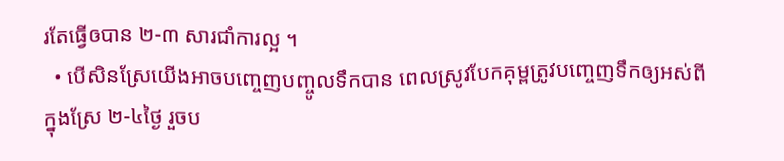រតែធ្វើឲបាន ២-៣ សារជាំការល្អ ។
  • បើសិនស្រែយើងអាចបញ្ចេញបញ្ចូលទឹកបាន ពេលស្រូវបែកគុម្ពត្រូវបញ្ចេញទឹកឲ្យអស់ពីក្នុងស្រែ ២-៤ថ្ងៃ រួចប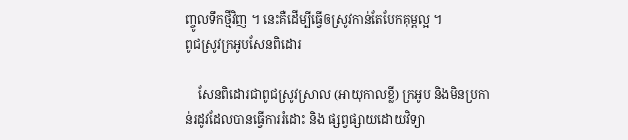ញ្ចូលទឹកថ្មីវិញ ។ នេះគឺដើម្បីធ្វើឲស្រូវកាន់តែបែកគុម្ពល្អ ។
ពូជស្រូវក្រអូបសែនពិដោរ

    សែនពិដោរជាពូជស្រូវស្រាល (អាយុកាលខ្លី) ក្រអូប និងមិនប្រកាន់រដូវដែលបានធ្វើការរំដោះ និង ផ្សព្វផ្សាយដោយវិទ្យា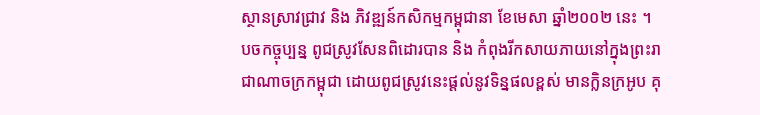ស្ថានស្រាវជ្រាវ និង ភិវឌ្ឍន៍កសិកម្មកម្ពុជានា ខែមេសា ឆ្នាំ២០០២ នេះ ។ បចកច្ចុប្បន្ន ពូជស្រូវសែនពិដោរបាន និង កំពុងរីកសាយភាយនៅក្នុងព្រះរាជាណាចក្រកម្ពុជា ដោយពូជស្រូវនេះផ្តល់នូវទិន្នផលខ្ពស់ មានក្លិនក្រអូប គុ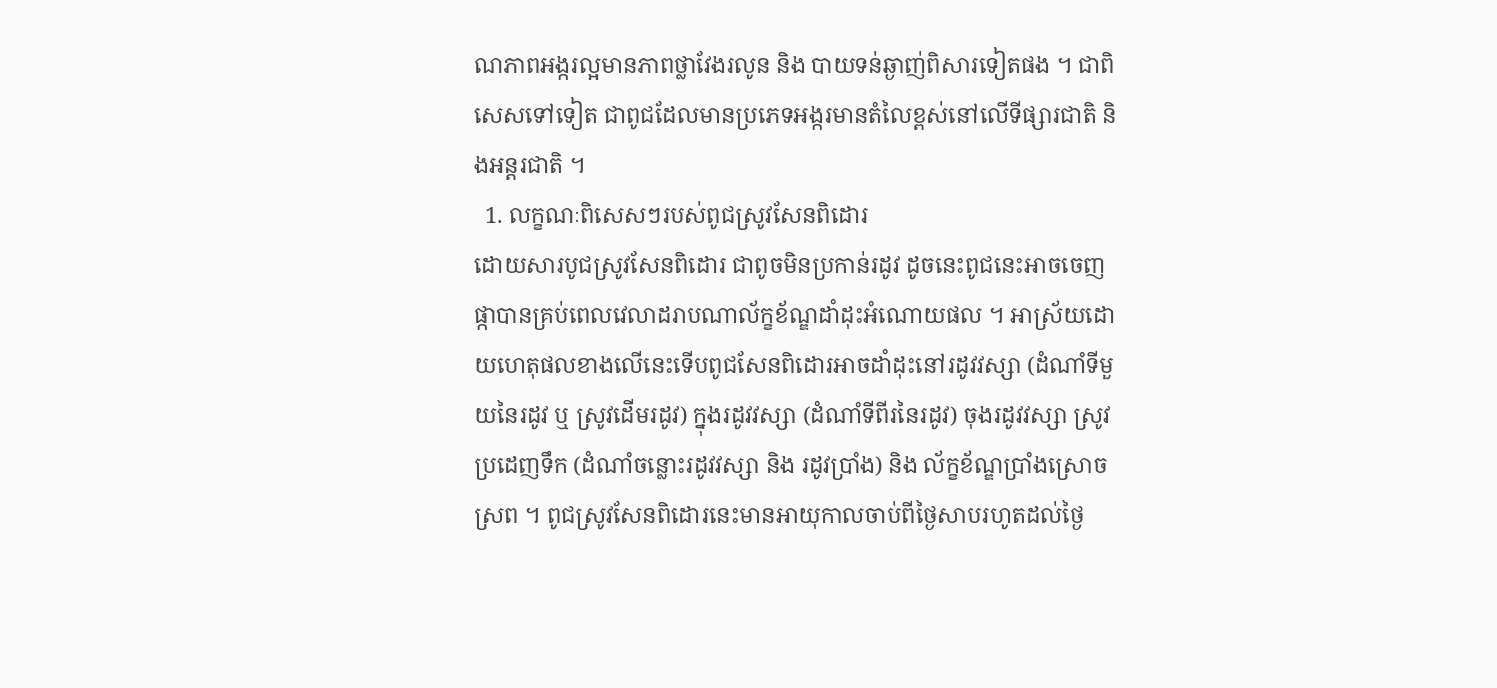ណភាពអង្ករល្អមានភាពថ្លាវែងរលូន និង បាយទន់ឆ្ងាញ់ពិសារទៀតផង ។ ជាពិសេសទៅទៀត ជាពូជដែលមានប្រភេទអង្ករមានតំលៃខ្ពស់នៅលើទីផ្សារជាតិ និងអន្តរជាតិ ។
  1. លក្ខណៈពិសេសៗរបស់ពូជស្រូវសែនពិដោរ
ដោយសារបូជស្រូវសែនពិដោរ ជាពូចមិនប្រកាន់រដូវ ដូចនេះពូជនេះអាចចេញផ្កាបានគ្រប់ពេលវេលាដរាបណាល័ក្ខខ័ណ្ឌដាំដុះអំណោយផល ។ អាស្រ័យដោយហេតុផលខាងលើនេះទើបពូជសែនពិដោរអាចដាំដុះនៅរដូវវស្សា (ដំណាំទីមួយនៃរដូវ ឬ ស្រូវដើមរដូវ) ក្នុងរដូវវស្សា (ដំណាំទីពីរនៃរដូវ) ចុងរដូវវស្សា ស្រូវប្រដេញទឹក (ដំណាំចន្លោះរដូវវស្សា និង រដូវប្រាំង) និង ល័ក្ខខ័ណ្ឌប្រាំងស្រោចស្រព ។ ពូជស្រូវសែនពិដោរនេះមានអាយុកាលចាប់ពីថ្ងៃសាបរហូតដល់ថ្ងៃ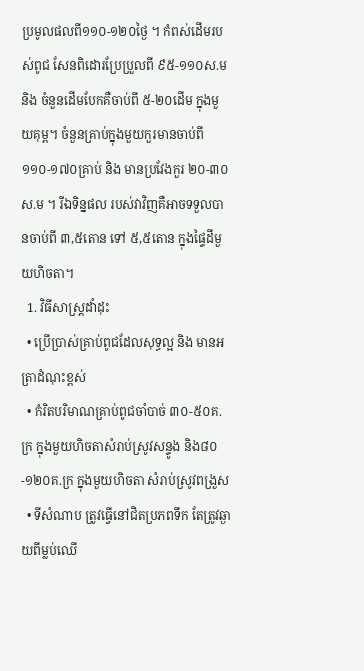ប្រមូលផលពី១១០-១២០ថ្ងៃ ។ កំពស់ដើមរបស់ពូជ សែនពិដោរប្រែប្រួលពី ៩៥-១១០ស.ម និង ចំនួនដើមបែកគឺចាប់ពី ៥-២០ដើម ក្នុងមួយគុម្ព។ ចំនួនគ្រាប់ក្នុងមួយកួរមានចាប់ពី ១១០-១៧០គ្រាប់ និង មានប្រវែងកួរ ២០-៣០ស.ម ។ រីឯទិន្នផល របស់វាវិញគឺអាចទទួលបានចាប់ពី ៣,៥តោន ទៅ ៥,៥តោន ក្នុងផ្ទៃដីមួយហិចតា។
  1. វិធីសាស្រ្តដាំដុះ
  • ប្រើប្រាស់គ្រាប់ពូជដែលសុទ្ធល្អ និង មានអត្រាដំណុះខ្ពស់
  • កំរិតបរិមាណគ្រាប់ពូជចាំបាច់ ៣០-៥០គ.ក្រ ក្នុងមួយហិចតាសំរាប់ស្រូវសន្ទូង និង៨០-១២០គ.ក្រ ក្នុងមួយហិចតា សំរាប់ស្រូវពង្រួស
  • ទីសំណាប ត្រូវធ្វើនៅជិតប្រភពទឹក តែត្រូវឆ្ងាយពីម្លប់ឈើ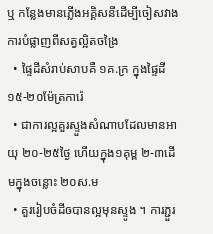ឬ កន្លែងមានភ្លើងអគ្គិសនីដើម្បីចៀសវាងការបំផ្លាញពីសត្វល្អិតចង្រៃ
  • ផ្ទៃដីសំរាប់សាបគឺ ១គ.ក្រ ក្នុងផ្ទៃដី ១៥-២០ម៉ែត្រការ៉េ
  • ជាការល្អគួរស្ទួងសំណាបដែលមានអាយុ ២០-២៥ថ្ងៃ ហើយក្នុង១គុម្ព ២-៣ដើមក្នុងចន្លោះ ២០ស.ម
  • គួររៀបចំដីឲបានល្អមុនស្ទូង ។ ការភ្ជួរ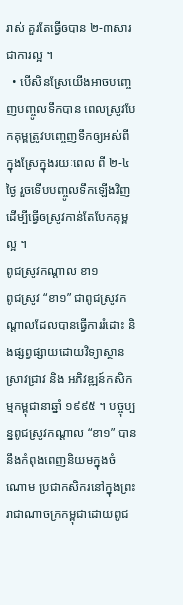រាស់ គួរតែធ្វើឲបាន ២-៣សារជាការល្អ ។
  • បើសិនស្រែយើងអាចបញ្ចេញបញ្ចូលទឹកបាន ពេលស្រូវបែកគុម្ពត្រូវបញ្ចេញទឹកឲ្យអស់ពីក្នុងស្រែក្នុងរយៈពេល ពី ២-៤ថ្ងៃ រួចទើបបញ្ចូលទឹកឡើងវិញដើម្បីធ្វើឲស្រូវកាន់តែបែកគុម្ពល្អ ។
ពូជស្រូវកណ្តាល ខា១
ពូជស្រូវ “ខា១” ជាពូជស្រូវកណ្តាលដែលបានធ្វើការរំដោះ និងផ្សព្វផ្សាយដោយវិទ្យាស្ថានស្រាវជ្រាវ និង អភិវឌ្ឍន៍កសិកម្មកម្ពុជានាឆ្នាំ ១៩៩៥ ។ បច្ចុប្បន្នពូជស្រូវកណ្តាល “ខា១” បាននឹងកំពុងពេញនិយមក្នុងចំណោម ប្រជាកសិករនៅក្នុងព្រះរាជាណាចក្រកម្ពុជាដោយពូជ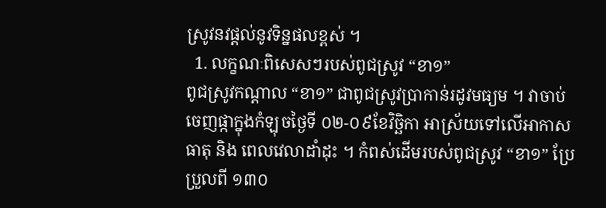ស្រូវនវផ្តល់នូវទិន្នផលខ្ពស់ ។
  1. លក្ខណៈពិសេសៗរបស់ពូជស្រូវ “ខា១”
ពូជស្រូវកណ្តាល “ខា១” ជាពូជស្រូវប្រាកាន់រដូវមធ្យម ។ វាចាប់ចេញផ្កាក្នុងកំឡុចថ្ងៃទី ០២-០៩ខែវិច្ឆិកា អាស្រ័យទៅលើអាកាសធាតុ និង ពេលវេលាដាំដុះ ។ កំពស់ដើមរបស់ពូជស្រូវ “ខា១” ប្រែប្រួលពី ១៣០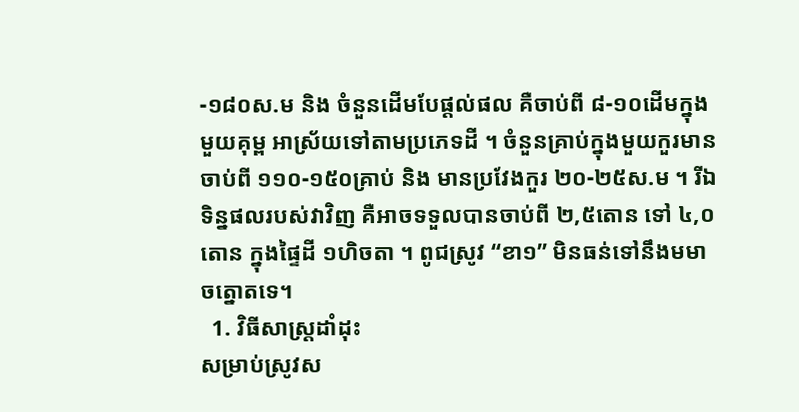-១៨០ស.ម និង ចំនួនដើមបែផ្តល់ផល គឺចាប់ពី ៨-១០ដើមក្នុងមួយគុម្ព អាស្រ័យទៅតាមប្រភេទដី ។ ចំនួនគ្រាប់ក្នុងមួយកួរមានចាប់ពី ១១០-១៥០គ្រាប់ និង មានប្រវែងកួរ ២០-២៥ស.ម ។ រីឯទិន្នផលរបស់វាវិញ គឺអាចទទួលបានចាប់ពី ២,៥តោន ទៅ ៤,០តោន ក្នុងផ្ទៃដី ១ហិចតា ។ ពូជស្រូវ “ខា១” មិនធន់ទៅនឹងមមាចត្នោតទេ។
  1. វិធីសាស្រ្តដាំដុះ
សម្រាប់ស្រូវស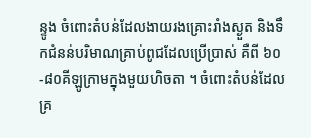ន្ទូង ចំពោះតំបន់ដែលងាយរងគ្រោះរាំងស្ងួត និងទឹកជំនន់បរិមាណគ្រាប់ពូជដែលប្រើប្រាស់ គឺពី ៦០-៨០គីឡូក្រាមក្នុងមួយហិចតា ។ ចំពោះតំបន់ដែលគ្រ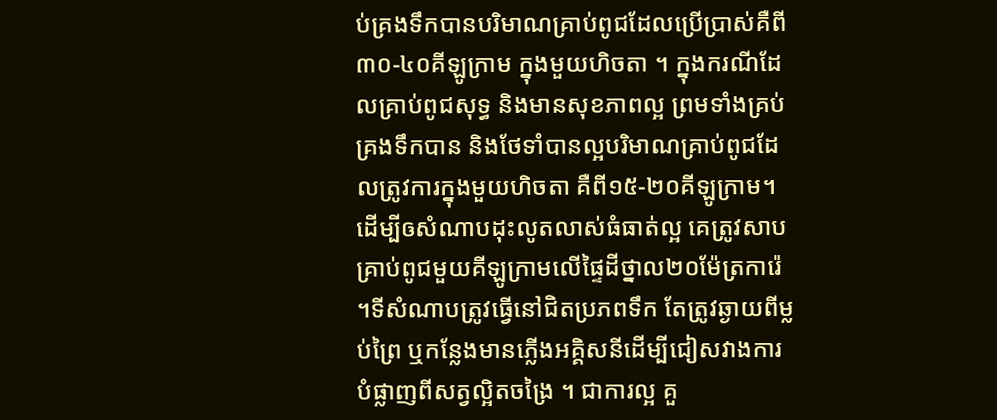ប់គ្រងទឹកបានបរិមាណគ្រាប់ពូជដែលប្រើប្រាស់គឺពី ៣០-៤០គីឡូក្រាម ក្នុងមួយហិចតា ។ ក្នុងករណីដែលគ្រាប់ពូជសុទ្ធ និងមានសុខភាពល្អ ព្រមទាំងគ្រប់គ្រងទឹកបាន និងថែទាំបានល្អបរិមាណគ្រាប់ពូជដែលត្រូវការក្នុងមួយហិចតា គឺពី១៥-២០គីឡូក្រាម។ដើម្បីឲសំណាបដុះលូតលាស់ធំធាត់ល្អ គេត្រូវសាបគ្រាប់ពូជមួយគីឡូក្រាមលើផ្ទៃដីថ្នាល២០ម៉ែត្រការ៉េ ។ទីសំណាបត្រូវធ្វើនៅជិតប្រភពទឹក តែត្រូវឆ្ងាយពីម្លប់ព្រៃ ឬកន្លែងមានភ្លើងអគ្គិសនីដើម្បីជៀសវាងការបំផ្លាញពីសត្វល្អិតចង្រៃ ។ ជាការល្អ គួ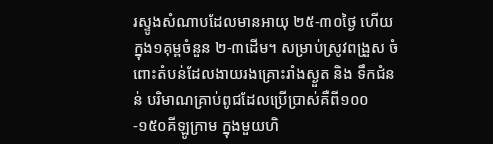រស្ទូងសំណាបដែលមានអាយុ ២៥-៣០ថ្ងៃ ហើយក្នុង១គុម្ពចំនួន ២-៣ដើម។ សម្រាប់ស្រូវពង្រួស ចំពោះតំបន់ដែលងាយរងគ្រោះរាំងស្ងួត និង ទឹកជំនន់ បរិមាណគ្រាប់ពូជដែលប្រើប្រាស់គឺពី១០០-១៥០គីឡូក្រាម ក្នុងមួយហិ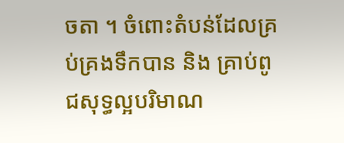ចតា ។ ចំពោះតំបន់ដែលគ្រប់គ្រងទឹកបាន និង គ្រាប់ពូជសុទ្ធល្អបរិមាណ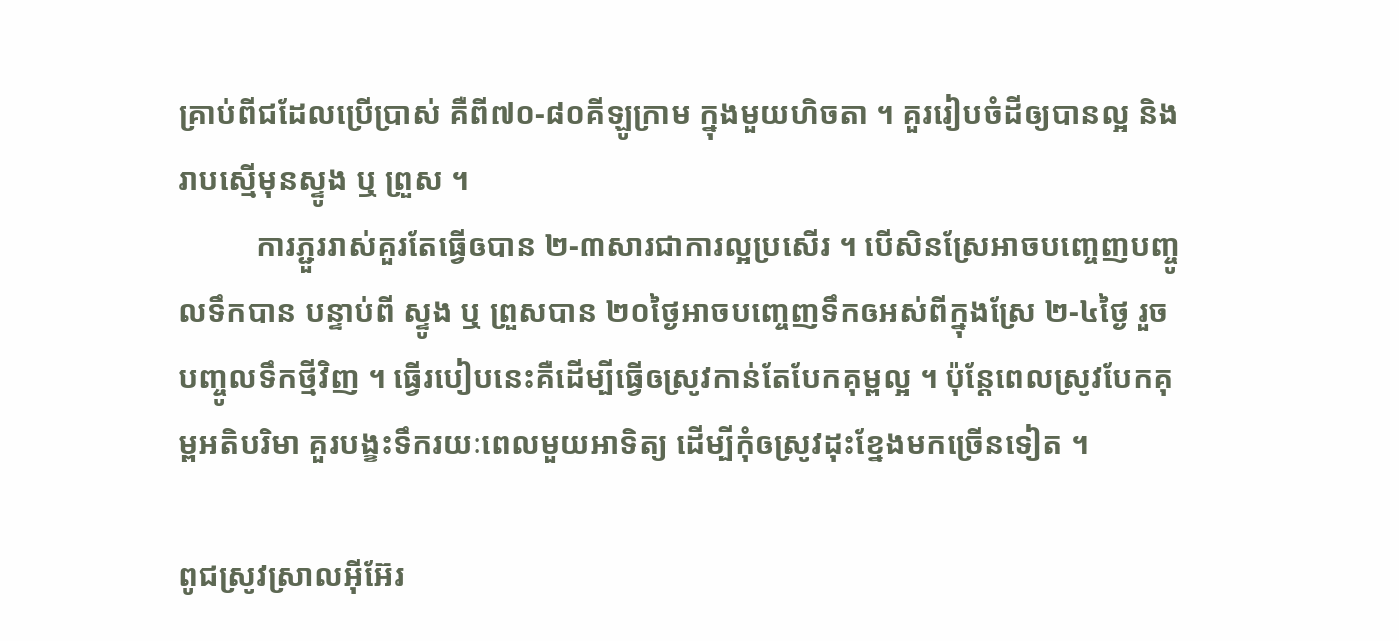គ្រាប់ពីជដែលប្រើប្រាស់ គឺពី៧០-៨០គីឡូក្រាម ក្នុងមួយហិចតា ។ គួររៀបចំដីឲ្យបានល្អ និង រាបស្មើមុនស្ទូង ឬ ព្រួស ។
          ការភ្ជួររាស់គួរតែធ្វើឲបាន ២-៣សារជាការល្អប្រសើរ ។ បើសិនស្រែអាចបញ្ចេញបញ្ចូលទឹកបាន បន្ទាប់ពី ស្ទូង ឬ ព្រួសបាន ២០ថ្ងៃអាចបញ្ចេញទឹកឲអស់ពីក្នុងស្រែ ២-៤ថ្ងៃ រួចបញ្ចូលទឹកថ្មីវិញ ។ ធ្វើរបៀបនេះគឺដើម្បីធ្វើឲស្រូវកាន់តែបែកគុម្ពល្អ ។ ប៉ុន្តែពេលស្រូវបែកគុម្ពអតិបរិមា គួរបង្ខះទឹករយៈពេលមួយអាទិត្យ ដើម្បីកុំឲស្រូវដុះខ្នែងមកច្រើនទៀត ។

ពូជស្រូវស្រាលអ៊ីអ៊ែរ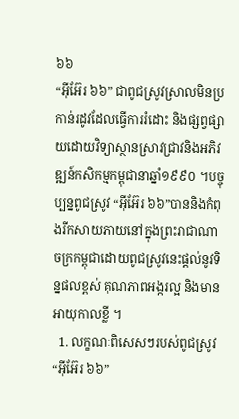៦៦
“អ៊ីអ៊ែរ ៦៦” ជាពូជស្រូវស្រាលមិនប្រកាន់រដូវដែលធ្វើការរំដោះ និងផ្សព្វផ្សាយដោយវិទ្យាស្ថានស្រាវជ្រាវនិងអភិវឌ្ឍន៍កសិកម្មកម្ពុជានាឆ្នាំ១៩៩០ ។បច្ចុប្បន្នពូជស្រូវ “អ៊ីអ៊ែរ ៦៦”បាននិងកំពុងរីកសាយភាយនៅក្នុងព្រះរាជាណាចក្រកម្ពុជាដោយពូជស្រូវនេះផ្តល់នូវទិន្នផលខ្ពស់ គុណភាពអង្ករល្អ និងមានអាយុកាលខ្លី ។
  1. លក្ខណៈពិសេសៗរបស់ពូជស្រូវ “អ៊ីអ៊ែរ ៦៦”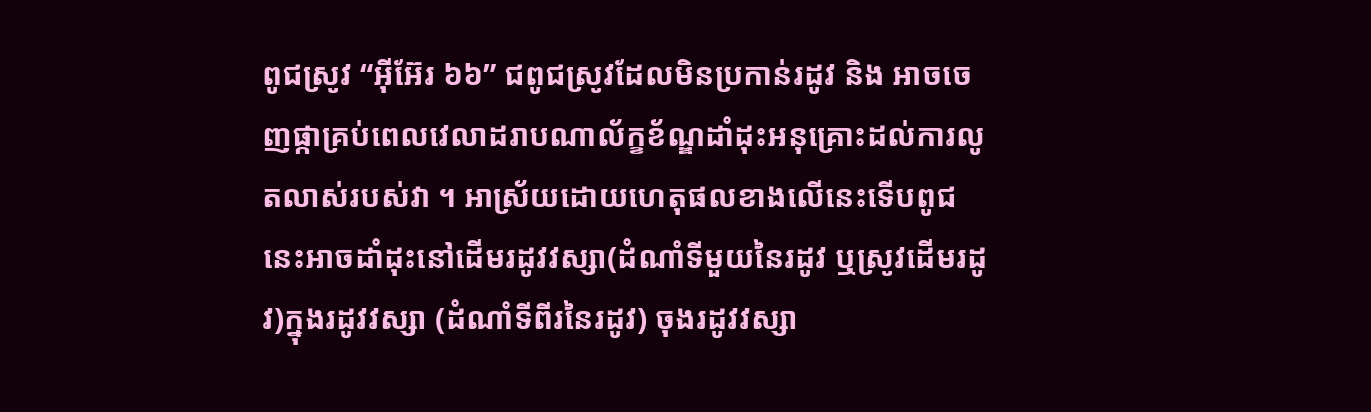ពូជស្រូវ “អ៊ីអ៊ែរ ៦៦” ជពូជស្រូវដែលមិនប្រកាន់រដូវ និង អាចចេញផ្កាគ្រប់ពេលវេលាដរាបណាល័ក្ខខ័ណ្ឌដាំដុះអនុគ្រោះដល់ការលូតលាស់របស់វា ។ អាស្រ័យដោយហេតុផលខាងលើនេះទើបពូជនេះអាចដាំដុះនៅដើមរដូវវស្សា(ដំណាំទីមួយនៃរដូវ ឬស្រូវដើមរដូវ)ក្នុងរដូវវស្សា (ដំណាំទីពីរនៃរដូវ) ចុងរដូវវស្សា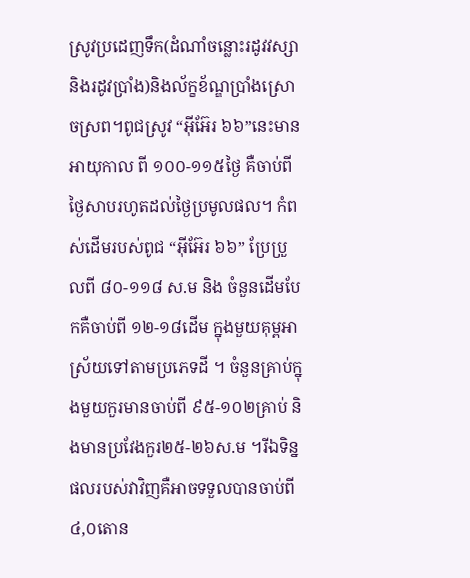ស្រូវប្រដេញទឹក(ដំណាំចន្លោះរដូវវស្សា និងរដូវប្រាំង)និងល័ក្ខខ័ណ្ឌប្រាំងស្រោចស្រព។ពូជស្រូវ “អ៊ីអ៊ែរ ៦៦”នេះមានអាយុកាល ពី ១០០-១១៥ថ្ងៃ គឺចាប់ពីថ្ងៃសាបរហូតដល់ថ្ងៃប្រមូលផល។ កំពស់ដើមរបស់ពូជ “អ៊ីអ៊ែរ ៦៦” ប្រែប្រួលពី ៨០-១១៨ ស.ម និង ចំនួនដើមបែកគឺចាប់ពី ១២-១៨ដើម ក្នុងមួយគុម្ពអាស្រ័យទៅតាមប្រភេទដី ។ ចំនួនគ្រាប់ក្នុងមួយកួរមានចាប់ពី ៩៥-១០២គ្រាប់ និងមានប្រវែងកួរ២៥-២៦ស.ម ។រីឯទិន្នផលរបស់វាវិញគឺអាចទទួលបានចាប់ពី ៤,០តោន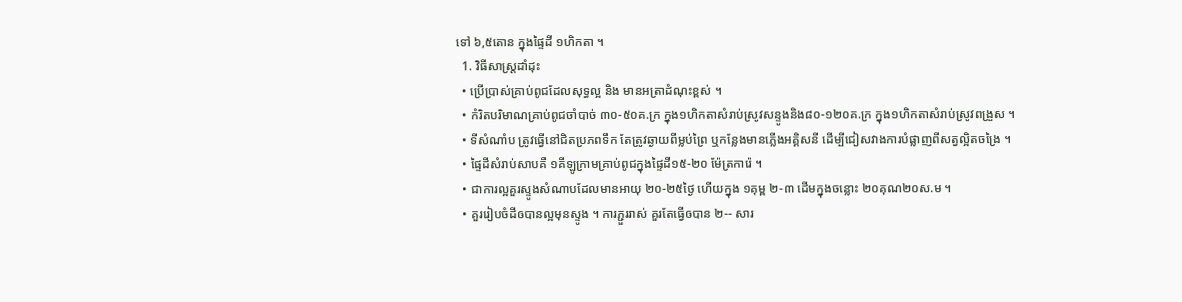ទៅ ៦,៥តោន ក្នុងផ្ទៃដី ១ហិកតា ។
  1. វិធីសាស្ត្រដាំដុះ
  • ប្រើប្រាស់គ្រាប់ពូជដែលសុទ្ធល្អ និង មានអត្រាដំណុះខ្ពស់ ។
  • កំរិតបរិមាណគ្រាប់ពូជចាំបាច់ ៣០-៥០គ.ក្រ ក្នុង១ហិកតាសំរាប់ស្រូវសន្ទូងនិង៨០-១២០គ.ក្រ ក្នុង១ហិកតាសំរាប់ស្រូវពង្រួស ។
  • ទីសំណាំប ត្រូវធ្វើនៅជិតប្រភពទឹក តែត្រូវឆ្ងាយពីម្លប់ព្រៃ ឬកន្លែងមានភ្លើងអគ្គិសនី ដើម្បីជៀសវាងការបំផ្លាញពីសត្វល្អិតចង្រៃ ។
  • ផ្ទៃដីសំរាប់សាបគឺ ១គីឡូក្រាមគ្រាប់ពូជក្នុងផ្ទៃដី១៥-២០ ម៉ែត្រការ៉េ ។
  • ជាការល្អគួរស្ទូងសំណាបដែលមានអាយុ ២០-២៥ថ្ងៃ ហើយក្នុង ១គុម្ព ២-៣ ដើមក្នុងចន្លោះ ២០គុណ២០ស.ម ។
  • គួររៀបចំដីឲបានល្អមុនស្ទូង ។ ការភ្ជួររាស់ គួរតែធ្វើឲបាន ២-- សារ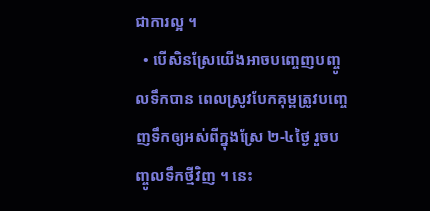ជាការល្អ ។
  • បើសិនស្រែយើងអាចបញ្ចេញបញ្ចូលទឹកបាន ពេលស្រូវបែកគុម្ពត្រូវបញ្ចេញទឹកឲ្យអស់ពីក្នុងស្រែ ២-៤ថ្ងៃ រួចបញ្ចូលទឹកថ្មីវិញ ។ នេះ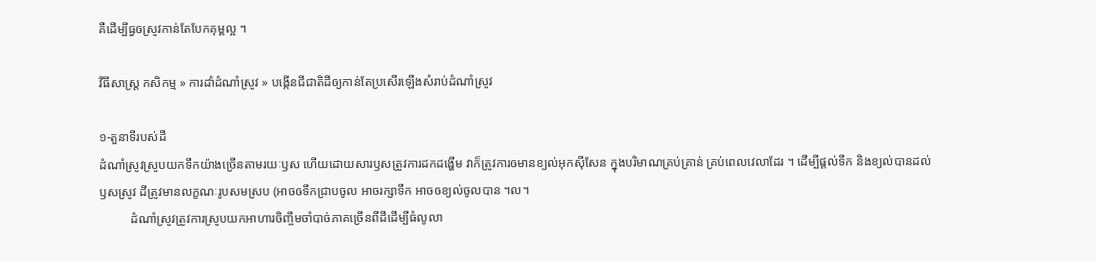គឺដើម្បីធ្វឲស្រូវកាន់តែបែកគុម្ពល្អ ។

វីធីសាស្ត្រ កសិកម្ម » ការដាំដំណាំស្រូវ » បង្កើនជីជាតិដីឲ្យកាន់តែប្រសើរឡើងសំរាប់ដំណាំស្រូវ

១-តួនាទីរបស់ដី
ដំណាំស្រូវស្រូបយកទឹកយ៉ាងច្រើនតាមរយៈឫស ហើយដោយសារឫសត្រូវការដកដង្ហើម វាក៏ត្រូវការឲមានខ្យល់អុកស៊ីសែន ក្នុងបរិមាណគ្រប់គ្រាន់ គ្រប់ពេលវេលាដែរ ។ ដើម្បីផ្ដល់ទឹក និងខ្យល់បានដល់ឫសស្រូវ ដីត្រូវមានលក្ខណៈរូបសមស្រប (អាចឲទឹកជ្រាបចូល អាចរក្សាទឹក អាចឲខ្យល់ចូលបាន ។ល។
          ដំណាំស្រូវត្រូវការស្រូបយកអាហារចិញ្ចឹមចាំបាច់ភាគច្រើនពីដីដើម្បីធំលូលា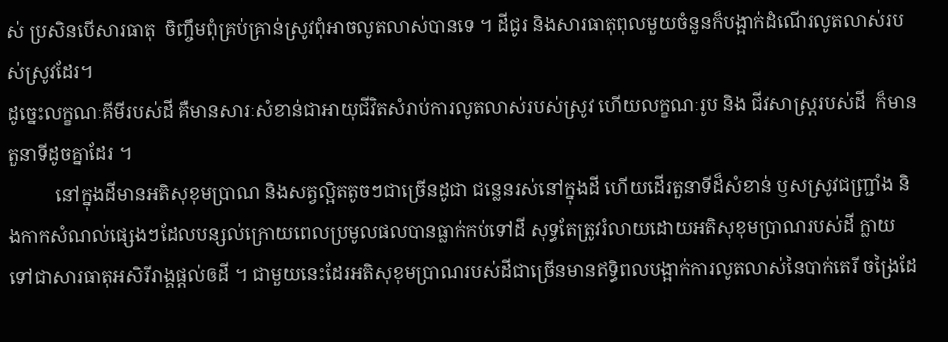ស់ ប្រសិនបើសារធាតុ  ចិញ្ចឹមពុំគ្រប់គ្រាន់ស្រូវពុំអាចលូតលាស់បានទេ ។ ដីជូរ និងសារធាតុពុលមួយចំនួនក៏បង្អាក់ដំណើរលូតលាស់របស់ស្រូវដែរ។
ដូច្នេះលក្ខណៈគីមីរបស់ដី គឺមានសារៈសំខាន់ជាអាយុជីវិតសំរាប់ការលូតលាស់របស់ស្រូវ ហើយលក្ខណៈរូប និង ជីវសាស្ដ្ររបស់ដី  ក៏មានតួនាទីដូចគ្នាដែរ ។
          នៅក្នុងដីមានអតិសុខុមប្រាណ និងសត្វល្អិតតូចៗជាច្រើនដូជា ជន្លេនរស់នៅក្នុងដី ហើយដើរតួនាទីដ៏សំខាន់ ឫសស្រូវជញ្រ្ជាំង និងកាកសំណល់ផ្សេងៗដែលបន្សល់ក្រោយពេលប្រមូលផលបានធ្លាក់កប់ទៅដី សុទ្ធតែត្រូវរំលាយដោយអតិសុខុមប្រាណរបស់ដី ក្លាយទៅជាសារធាតុអសិរីរាង្គផ្ដល់ឲដី ។ ជាមួយនេះដែរអតិសុខុមប្រាណរបស់ដីជាច្រើនមានឥទ្ធិពលបង្អាក់ការលូតលាស់នៃបាក់តេរី ចង្រៃដែ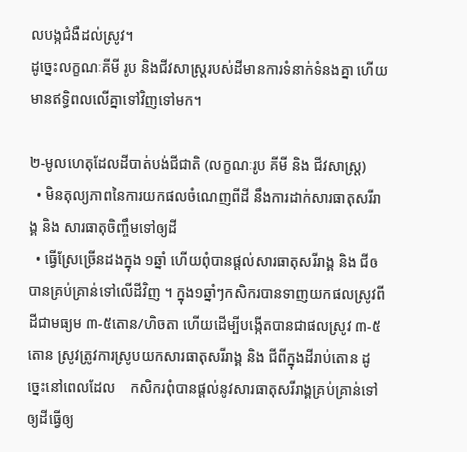លបង្កជំងឺដល់ស្រូវ។
ដូច្នេះលក្ខណៈគីមី រូប និងជីវសាស្ដ្ររបស់ដីមានការទំនាក់ទំនងគ្នា ហើយមានឥទ្ធិពលលើគ្នាទៅវិញទៅមក។

២-មូលហេតុដែលដីបាត់បង់ជីជាតិ (លក្ខណៈរូប គីមី និង ជីវសាស្រ្ត)
  • មិនតុល្យភាពនៃការយកផលចំណេញពីដី នឹងការដាក់សារធាតុសរីរាង្គ និង សារធាតុចិញ្ចឹមទៅឲ្យដី
  • ធ្វើស្រែច្រើនដងក្នុង ១ឆ្នាំ ហើយពុំបានផ្តល់សារធាតុសរីរាង្គ និង ជីឲបានគ្រប់គ្រាន់ទៅលើដីវិញ ។ ក្នុង១ឆ្នាំៗកសិករបានទាញយកផលស្រូវពីដីជាមធ្យម ៣-៥តោន/ហិចតា ហើយដើម្បីបង្កើតបានជាផលស្រូវ ៣-៥តោន ស្រូវត្រូវការស្រូបយកសារធាតុសរីរាង្គ និង ជីពីក្នុងដីរាប់តោន ដូច្នេះនៅពេលដែល    កសិករពុំបានផ្តល់នូវសារធាតុសរីរាង្គគ្រប់គ្រាន់ទៅឲ្យដីធ្វើឲ្យ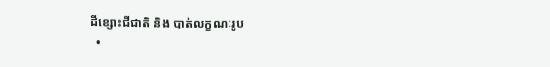ដីខ្សោះជីជាតិ និង បាត់លក្ខណៈរូប
  •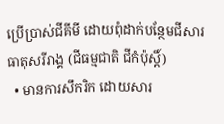ប្រើប្រាស់ជីគីមី ដោយពុំដាក់បន្ថែមជីសារធាតុសរីរាង្គ (ជីធម្មជាតិ ជីកំប៉ុស្តិ៍)
  • មានការសឹករិក ដោយសារ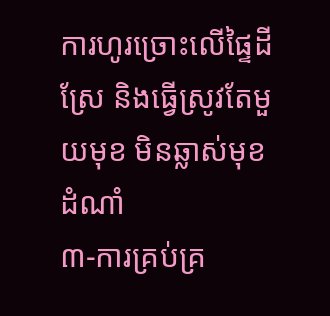ការហូរច្រោះលើផ្ទៃដីស្រែ និងធ្វើស្រូវតែមួយមុខ មិនឆ្លាស់មុខដំណាំ
៣-ការគ្រប់គ្រ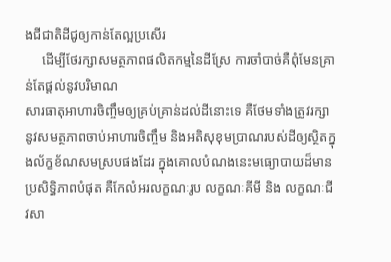ងជីជាតិដីជូឲ្យកាន់តែល្អប្រសើរ
     ដើម្បីថែរក្សាសមត្ថភាពផលិតកម្មនៃដីស្រែ ការចាំបាច់គឺពុំមែនគ្រាន់តែផ្តល់នូវបរិមាណ
សារធាតុអាហារចិញ្ចឹមឲ្យគ្រប់គ្រាន់ដល់ដីនោះទេ គឺថែមទាំងត្រូវរក្សានូវសមត្ថភាពចាប់អាហារចិញ្ចឹម និងអតិសុខុមប្រាណរបស់ដីឲ្យស្ថិតក្នុងល័ក្ខខ័ណសមស្របផងដែរ ក្នុងគោលបំណងនេះមធ្យោបាយដ៏មានប្រសិទ្ធិភាពបំផុត គឺកែលំអរលក្ខណៈរូប លក្ខណៈគីមី និង លក្ខណៈជីវសា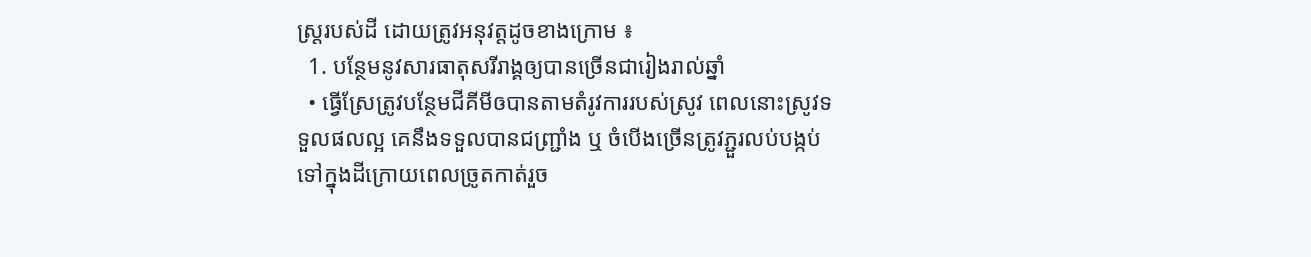ស្ត្ររបស់ដី ដោយត្រូវអនុវត្តដូចខាងក្រោម ៖
  1. បន្ថែមនូវសារធាតុសរីរាង្គឲ្យបានច្រើនជារៀងរាល់ឆ្នាំ
  • ធ្វើស្រែត្រូវបន្ថែមជីគីមីឲបានតាមតំរូវការរបស់ស្រូវ ពេលនោះស្រូវទទួលផលល្អ គេនឹងទទួលបានជញ្រ្ជាំង ឬ ចំបើងច្រើនត្រូវភ្ជួរលប់បង្កប់ទៅក្នុងដីក្រោយពេលច្រូតកាត់រួច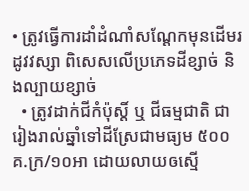• ត្រូវធ្វើការដាំដំណាំសណ្តែកមុនដើមរដូវវស្សា ពិសេសលើប្រភេទដីខ្សាច់ និងល្បាយខ្សាច់
  • ត្រូវដាក់ជីកំប៉ុស្តិ៍ ឬ ជីធម្មជាតិ ជារៀងរាល់ឆ្នាំទៅដីស្រែជាមធ្យម ៥០០គ.ក្រ/១០អា ដោយលាយឲស្មើ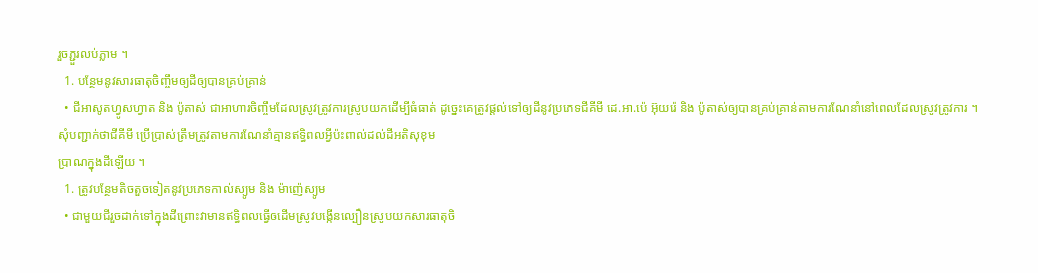រួចភ្ជួរលប់ភ្លាម ។
  1. បន្ថែមនូវសារធាតុចិញ្ចឹមឲ្យដីឲ្យបានគ្រប់គ្រាន់
  • ជីអាសូតហ្វូសហ្វាត និង ប៉ូតាស់ ជាអាហារចិញ្ចឹមដែលស្រូវត្រូវការស្រូបយកដើម្បីធំធាត់ ដូច្នេះគេត្រូវផ្តល់ទៅឲ្យដីនូវប្រភេទជីគីមី ដេ.អា.ប៉េ អ៊ុយរ៉េ និង ប៉ូតាស់ឲ្យបានគ្រប់គ្រាន់តាមការណែនាំនៅពេលដែលស្រូវត្រូវការ ។
សុំបញ្ជាក់ថាជីគីមី ប្រើប្រាស់ត្រឹមត្រូវតាមការណែនាំគ្មានឥទ្ធិពលអ្វីប៉ះពាល់ដល់ដីអតិសុខុម
ប្រាណក្នុងដីឡើយ ។
  1. ត្រូវបន្ថែមតិចតួចទៀតនូវប្រភេទកាល់ស្យូម និង ម៉ាញ៉េស្យូម
  • ជាមួយជីរួចដាក់ទៅក្នុងដីព្រោះវាមានឥទ្ធិពលធ្វើឲដើមស្រូវបង្កើនល្បឿនស្រូបយកសារធាតុចិ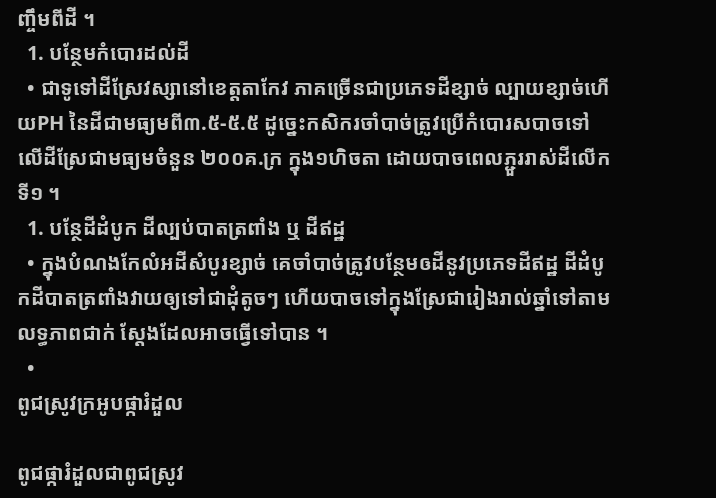ញ្ចឹមពីដី ។
  1. បន្ថែមកំបោរដល់ដី
  • ជាទូទៅដីស្រែវស្សានៅខេត្តតាកែវ ភាគច្រើនជាប្រភេទដីខ្សាច់ ល្បាយខ្សាច់ហើយPH នៃដីជាមធ្យមពី៣.៥-៥.៥ ដូច្នេះកសិករចាំបាច់ត្រូវប្រើកំបោរសបាចទៅលើដីស្រែជាមធ្យមចំនួន ២០០គ.ក្រ ក្នុង១ហិចតា ដោយបាចពេលភ្ជួររាស់ដីលើកទី១ ។
  1. បន្ថែដីដំបូក ដីល្បប់បាតត្រពាំង ឬ ដីឥដ្ឋ
  • ក្នុងបំណងកែលំអដីសំបូរខ្សាច់ គេចាំបាច់ត្រូវបន្ថែមឲដីនូវប្រភេទដីឥដ្ឋ ដីដំបូកដីបាតត្រពាំងវាយឲ្យទៅជាដុំតូចៗ ហើយបាចទៅក្នុងស្រែជារៀងរាល់ឆ្នាំទៅតាមលទ្ធភាពជាក់ ស្តែងដែលអាចធ្វើទៅបាន ។
  •
ពូជស្រូវក្រអូបផ្ការំដួល

ពូជផ្ការំដួលជាពូជស្រូវ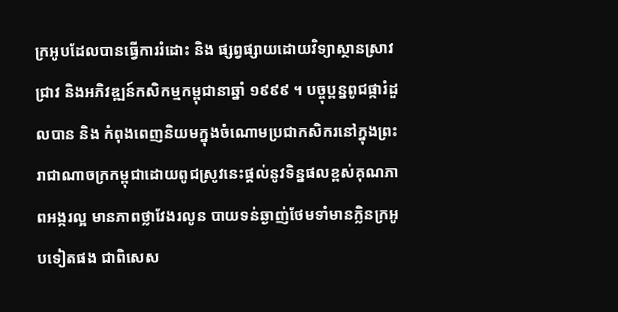ក្រអូបដែលបានធ្វើការរំដោះ និង ផ្សព្វផ្សាយដោយវិទ្យាស្ថានស្រាវ
ជ្រាវ និងអភិវឌ្ឍន៍កសិកម្មកម្ពុជានាឆ្នាំ ១៩៩៩ ។ បច្ចុប្ពន្នពូជផ្ការំដួលបាន និង កំពុងពេញនិយមក្នុងចំណោមប្រជាកសិករនៅក្នុងព្រះរាជាណាចក្រកម្ពុជាដោយពូជស្រូវនេះផ្តល់នូវទិន្នផលខ្ពស់គុណភាពអង្ករល្អ មានភាពថ្លាវែងរលូន បាយទន់ឆ្ងាញ់ថែមទាំមានក្លិនក្រអូបទៀតផង ជាពិសេស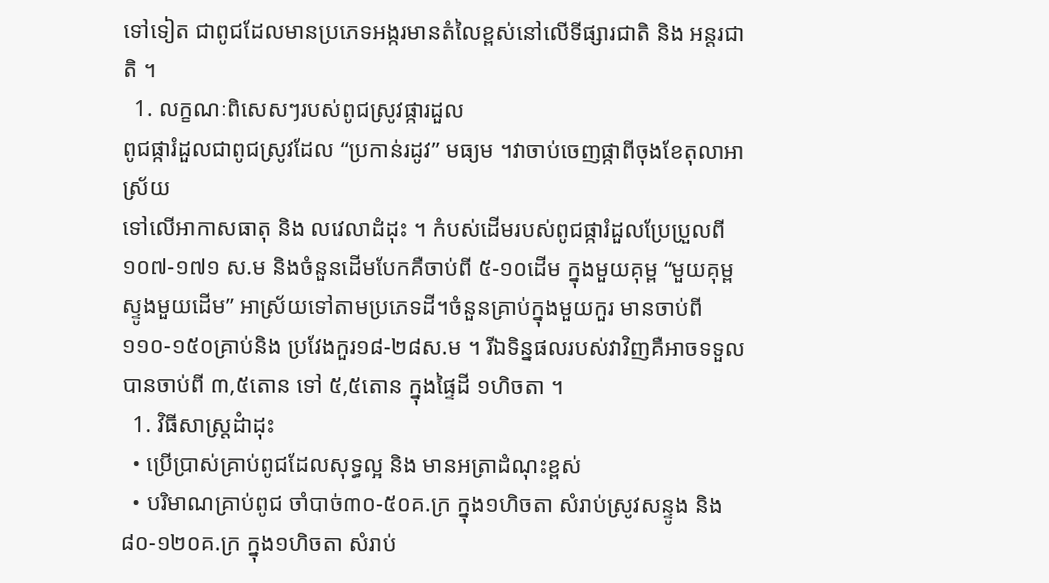ទៅទៀត ជាពូជដែលមានប្រភេទអង្ករមានតំលៃខ្ពស់នៅលើទីផ្សារជាតិ និង អន្តរជាតិ ។
  1. លក្ខណៈពិសេសៗរបស់ពូជស្រូវផ្ការដួល
ពូជផ្ការំដួលជាពូជស្រូវដែល “ប្រកាន់រដូវ” មធ្យម ។វាចាប់ចេញផ្កាពីចុងខែតុលាអាស្រ័យ
ទៅលើអាកាសធាតុ និង លវេលាដំដុះ ។ កំបស់ដើមរបស់ពូជផ្ការំដួលប្រែប្រួលពី ១០៧-១៧១ ស.ម និងចំនួនដើមបែកគឺចាប់ពី ៥-១០ដើម ក្នុងមួយគុម្ព “មួយគុម្ពស្ទូងមួយដើម” អាស្រ័យទៅតាមប្រភេទដី។ចំនួនគ្រាប់ក្នុងមួយកួរ មានចាប់ពី ១១០-១៥០គ្រាប់និង ប្រវែងកួរ១៨-២៨ស.ម ។ រីឯទិន្នផលរបស់វាវិញគឺអាចទទួលបានចាប់ពី ៣,៥តោន ទៅ ៥,៥តោន ក្នុងផ្ទៃដី ១ហិចតា ។
  1. វិធីសាស្រ្តដំាដុះ
  • ប្រើប្រាស់គ្រាប់ពូជដែលសុទ្ធល្អ និង មានអត្រាដំណុះខ្ពស់
  • បរិមាណគ្រាប់ពូជ ចាំបាច់៣០-៥០គ.ក្រ ក្នុង១ហិចតា សំរាប់ស្រូវសន្ទូង និង៨០-១២០គ.ក្រ ក្នុង១ហិចតា សំរាប់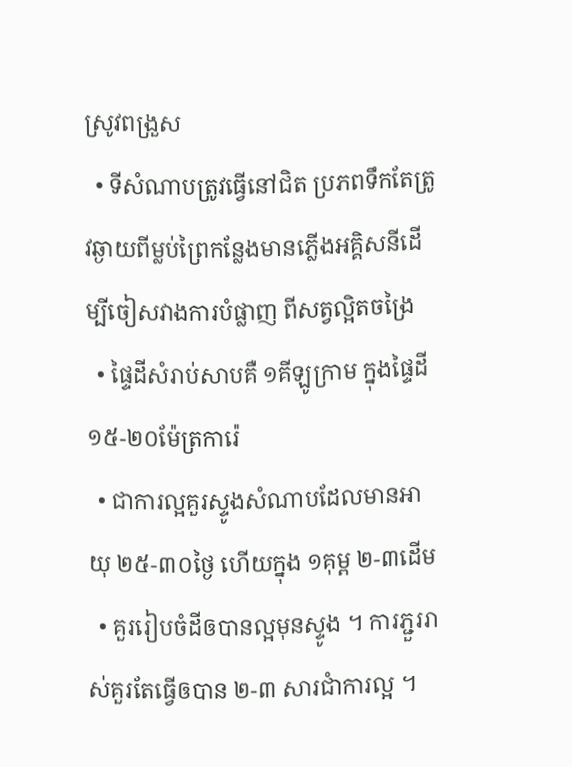ស្រូវពង្រួស
  • ទីសំណាបត្រូវធ្វើនៅជិត ប្រភពទឹកតែត្រូវឆ្ងាយពីម្លប់ព្រៃកន្លែងមានភ្លើងអគ្គិសនីដើម្បីចៀសវាងការបំផ្លាញ ពីសត្វល្អិតចង្រៃ
  • ផ្ទៃដីសំរាប់សាបគឺ ១គីឡូក្រាម ក្នុងផ្ទៃដី ១៥-២០ម៉ែត្រការ៉េ
  • ជាការល្អគួរស្ទូងសំណាបដែលមានអាយុ ២៥-៣០ថ្ងៃ ហើយក្នុង ១គុម្ព ២-៣ដើម
  • គួររៀបចំដីឲបានល្អមុនស្ទូង ។ ការភ្ជួររាស់គួរតែធ្វើឲបាន ២-៣ សារជាំការល្អ ។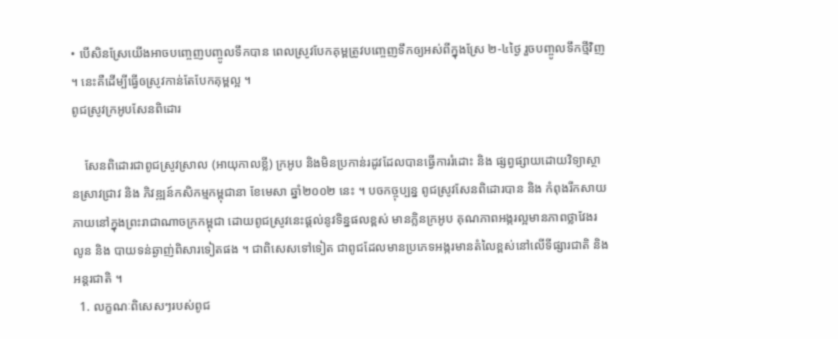• បើសិនស្រែយើងអាចបញ្ចេញបញ្ចូលទឹកបាន ពេលស្រូវបែកគុម្ពត្រូវបញ្ចេញទឹកឲ្យអស់ពីក្នុងស្រែ ២-៤ថ្ងៃ រួចបញ្ចូលទឹកថ្មីវិញ ។ នេះគឺដើម្បីធ្វើឲស្រូវកាន់តែបែកគុម្ពល្អ ។
ពូជស្រូវក្រអូបសែនពិដោរ

    សែនពិដោរជាពូជស្រូវស្រាល (អាយុកាលខ្លី) ក្រអូប និងមិនប្រកាន់រដូវដែលបានធ្វើការរំដោះ និង ផ្សព្វផ្សាយដោយវិទ្យាស្ថានស្រាវជ្រាវ និង ភិវឌ្ឍន៍កសិកម្មកម្ពុជានា ខែមេសា ឆ្នាំ២០០២ នេះ ។ បចកច្ចុប្បន្ន ពូជស្រូវសែនពិដោរបាន និង កំពុងរីកសាយភាយនៅក្នុងព្រះរាជាណាចក្រកម្ពុជា ដោយពូជស្រូវនេះផ្តល់នូវទិន្នផលខ្ពស់ មានក្លិនក្រអូប គុណភាពអង្ករល្អមានភាពថ្លាវែងរលូន និង បាយទន់ឆ្ងាញ់ពិសារទៀតផង ។ ជាពិសេសទៅទៀត ជាពូជដែលមានប្រភេទអង្ករមានតំលៃខ្ពស់នៅលើទីផ្សារជាតិ និងអន្តរជាតិ ។
  1. លក្ខណៈពិសេសៗរបស់ពូជ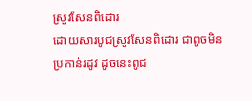ស្រូវសែនពិដោរ
ដោយសារបូជស្រូវសែនពិដោរ ជាពូចមិនប្រកាន់រដូវ ដូចនេះពូជ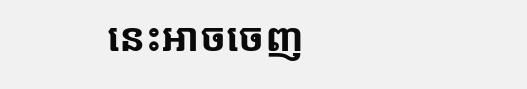នេះអាចចេញ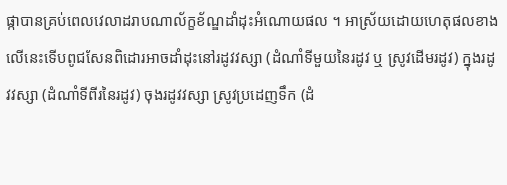ផ្កាបានគ្រប់ពេលវេលាដរាបណាល័ក្ខខ័ណ្ឌដាំដុះអំណោយផល ។ អាស្រ័យដោយហេតុផលខាងលើនេះទើបពូជសែនពិដោរអាចដាំដុះនៅរដូវវស្សា (ដំណាំទីមួយនៃរដូវ ឬ ស្រូវដើមរដូវ) ក្នុងរដូវវស្សា (ដំណាំទីពីរនៃរដូវ) ចុងរដូវវស្សា ស្រូវប្រដេញទឹក (ដំ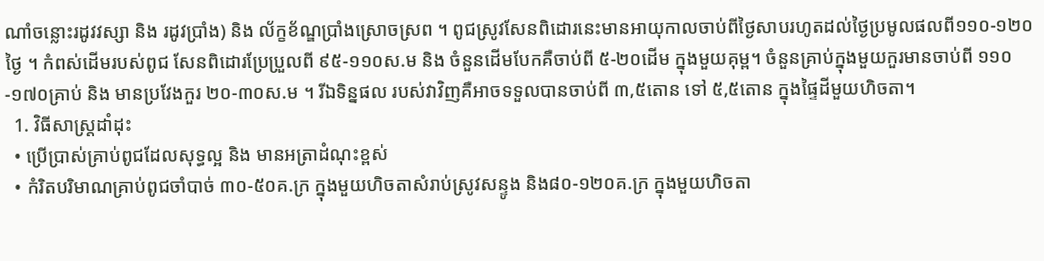ណាំចន្លោះរដូវវស្សា និង រដូវប្រាំង) និង ល័ក្ខខ័ណ្ឌប្រាំងស្រោចស្រព ។ ពូជស្រូវសែនពិដោរនេះមានអាយុកាលចាប់ពីថ្ងៃសាបរហូតដល់ថ្ងៃប្រមូលផលពី១១០-១២០ថ្ងៃ ។ កំពស់ដើមរបស់ពូជ សែនពិដោរប្រែប្រួលពី ៩៥-១១០ស.ម និង ចំនួនដើមបែកគឺចាប់ពី ៥-២០ដើម ក្នុងមួយគុម្ព។ ចំនួនគ្រាប់ក្នុងមួយកួរមានចាប់ពី ១១០-១៧០គ្រាប់ និង មានប្រវែងកួរ ២០-៣០ស.ម ។ រីឯទិន្នផល របស់វាវិញគឺអាចទទួលបានចាប់ពី ៣,៥តោន ទៅ ៥,៥តោន ក្នុងផ្ទៃដីមួយហិចតា។
  1. វិធីសាស្រ្តដាំដុះ
  • ប្រើប្រាស់គ្រាប់ពូជដែលសុទ្ធល្អ និង មានអត្រាដំណុះខ្ពស់
  • កំរិតបរិមាណគ្រាប់ពូជចាំបាច់ ៣០-៥០គ.ក្រ ក្នុងមួយហិចតាសំរាប់ស្រូវសន្ទូង និង៨០-១២០គ.ក្រ ក្នុងមួយហិចតា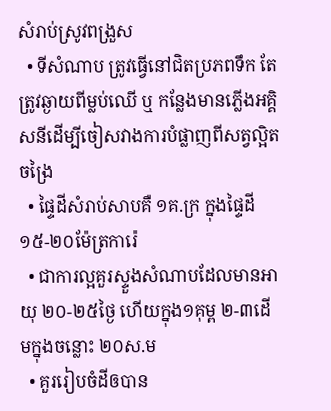សំរាប់ស្រូវពង្រួស
  • ទីសំណាប ត្រូវធ្វើនៅជិតប្រភពទឹក តែត្រូវឆ្ងាយពីម្លប់ឈើ ឬ កន្លែងមានភ្លើងអគ្គិសនីដើម្បីចៀសវាងការបំផ្លាញពីសត្វល្អិតចង្រៃ
  • ផ្ទៃដីសំរាប់សាបគឺ ១គ.ក្រ ក្នុងផ្ទៃដី ១៥-២០ម៉ែត្រការ៉េ
  • ជាការល្អគួរស្ទួងសំណាបដែលមានអាយុ ២០-២៥ថ្ងៃ ហើយក្នុង១គុម្ព ២-៣ដើមក្នុងចន្លោះ ២០ស.ម
  • គួររៀបចំដីឲបាន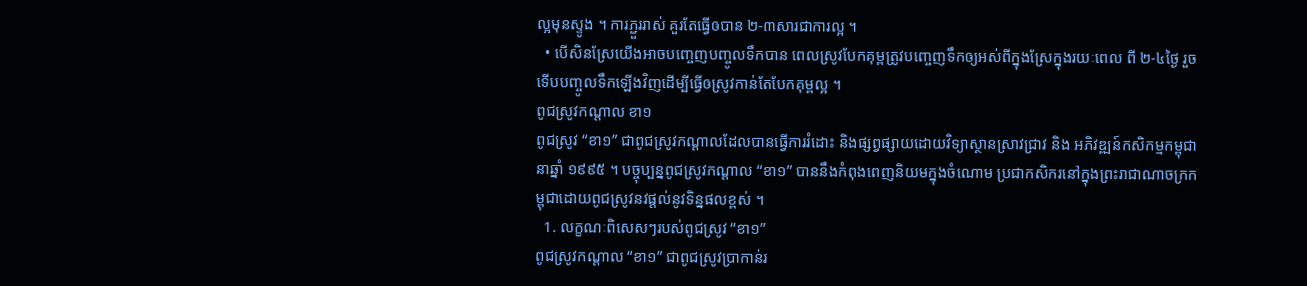ល្អមុនស្ទូង ។ ការភ្ជួររាស់ គួរតែធ្វើឲបាន ២-៣សារជាការល្អ ។
  • បើសិនស្រែយើងអាចបញ្ចេញបញ្ចូលទឹកបាន ពេលស្រូវបែកគុម្ពត្រូវបញ្ចេញទឹកឲ្យអស់ពីក្នុងស្រែក្នុងរយៈពេល ពី ២-៤ថ្ងៃ រួចទើបបញ្ចូលទឹកឡើងវិញដើម្បីធ្វើឲស្រូវកាន់តែបែកគុម្ពល្អ ។
ពូជស្រូវកណ្តាល ខា១
ពូជស្រូវ “ខា១” ជាពូជស្រូវកណ្តាលដែលបានធ្វើការរំដោះ និងផ្សព្វផ្សាយដោយវិទ្យាស្ថានស្រាវជ្រាវ និង អភិវឌ្ឍន៍កសិកម្មកម្ពុជានាឆ្នាំ ១៩៩៥ ។ បច្ចុប្បន្នពូជស្រូវកណ្តាល “ខា១” បាននឹងកំពុងពេញនិយមក្នុងចំណោម ប្រជាកសិករនៅក្នុងព្រះរាជាណាចក្រកម្ពុជាដោយពូជស្រូវនវផ្តល់នូវទិន្នផលខ្ពស់ ។
  1. លក្ខណៈពិសេសៗរបស់ពូជស្រូវ “ខា១”
ពូជស្រូវកណ្តាល “ខា១” ជាពូជស្រូវប្រាកាន់រ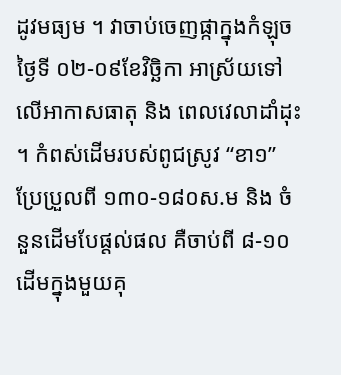ដូវមធ្យម ។ វាចាប់ចេញផ្កាក្នុងកំឡុចថ្ងៃទី ០២-០៩ខែវិច្ឆិកា អាស្រ័យទៅលើអាកាសធាតុ និង ពេលវេលាដាំដុះ ។ កំពស់ដើមរបស់ពូជស្រូវ “ខា១” ប្រែប្រួលពី ១៣០-១៨០ស.ម និង ចំនួនដើមបែផ្តល់ផល គឺចាប់ពី ៨-១០ដើមក្នុងមួយគុ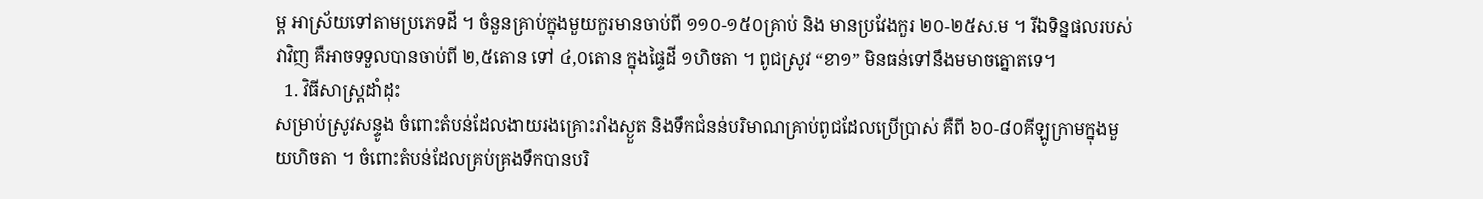ម្ព អាស្រ័យទៅតាមប្រភេទដី ។ ចំនួនគ្រាប់ក្នុងមួយកួរមានចាប់ពី ១១០-១៥០គ្រាប់ និង មានប្រវែងកួរ ២០-២៥ស.ម ។ រីឯទិន្នផលរបស់វាវិញ គឺអាចទទួលបានចាប់ពី ២,៥តោន ទៅ ៤,០តោន ក្នុងផ្ទៃដី ១ហិចតា ។ ពូជស្រូវ “ខា១” មិនធន់ទៅនឹងមមាចត្នោតទេ។
  1. វិធីសាស្រ្តដាំដុះ
សម្រាប់ស្រូវសន្ទូង ចំពោះតំបន់ដែលងាយរងគ្រោះរាំងស្ងួត និងទឹកជំនន់បរិមាណគ្រាប់ពូជដែលប្រើប្រាស់ គឺពី ៦០-៨០គីឡូក្រាមក្នុងមួយហិចតា ។ ចំពោះតំបន់ដែលគ្រប់គ្រងទឹកបានបរិ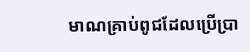មាណគ្រាប់ពូជដែលប្រើប្រា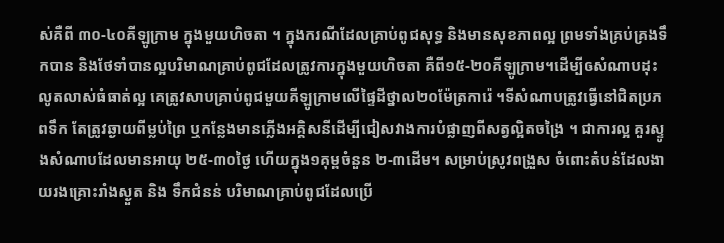ស់គឺពី ៣០-៤០គីឡូក្រាម ក្នុងមួយហិចតា ។ ក្នុងករណីដែលគ្រាប់ពូជសុទ្ធ និងមានសុខភាពល្អ ព្រមទាំងគ្រប់គ្រងទឹកបាន និងថែទាំបានល្អបរិមាណគ្រាប់ពូជដែលត្រូវការក្នុងមួយហិចតា គឺពី១៥-២០គីឡូក្រាម។ដើម្បីឲសំណាបដុះលូតលាស់ធំធាត់ល្អ គេត្រូវសាបគ្រាប់ពូជមួយគីឡូក្រាមលើផ្ទៃដីថ្នាល២០ម៉ែត្រការ៉េ ។ទីសំណាបត្រូវធ្វើនៅជិតប្រភពទឹក តែត្រូវឆ្ងាយពីម្លប់ព្រៃ ឬកន្លែងមានភ្លើងអគ្គិសនីដើម្បីជៀសវាងការបំផ្លាញពីសត្វល្អិតចង្រៃ ។ ជាការល្អ គួរស្ទូងសំណាបដែលមានអាយុ ២៥-៣០ថ្ងៃ ហើយក្នុង១គុម្ពចំនួន ២-៣ដើម។ សម្រាប់ស្រូវពង្រួស ចំពោះតំបន់ដែលងាយរងគ្រោះរាំងស្ងួត និង ទឹកជំនន់ បរិមាណគ្រាប់ពូជដែលប្រើ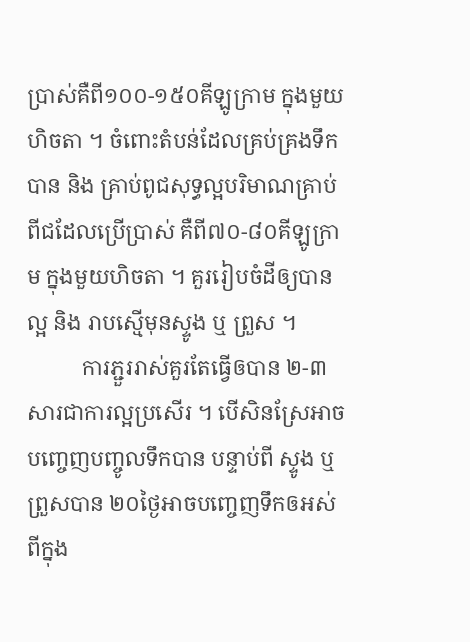ប្រាស់គឺពី១០០-១៥០គីឡូក្រាម ក្នុងមួយហិចតា ។ ចំពោះតំបន់ដែលគ្រប់គ្រងទឹកបាន និង គ្រាប់ពូជសុទ្ធល្អបរិមាណគ្រាប់ពីជដែលប្រើប្រាស់ គឺពី៧០-៨០គីឡូក្រាម ក្នុងមួយហិចតា ។ គួររៀបចំដីឲ្យបានល្អ និង រាបស្មើមុនស្ទូង ឬ ព្រួស ។
          ការភ្ជួររាស់គួរតែធ្វើឲបាន ២-៣សារជាការល្អប្រសើរ ។ បើសិនស្រែអាចបញ្ចេញបញ្ចូលទឹកបាន បន្ទាប់ពី ស្ទូង ឬ ព្រួសបាន ២០ថ្ងៃអាចបញ្ចេញទឹកឲអស់ពីក្នុង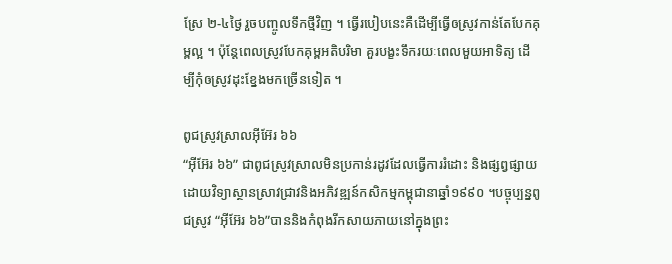ស្រែ ២-៤ថ្ងៃ រួចបញ្ចូលទឹកថ្មីវិញ ។ ធ្វើរបៀបនេះគឺដើម្បីធ្វើឲស្រូវកាន់តែបែកគុម្ពល្អ ។ ប៉ុន្តែពេលស្រូវបែកគុម្ពអតិបរិមា គួរបង្ខះទឹករយៈពេលមួយអាទិត្យ ដើម្បីកុំឲស្រូវដុះខ្នែងមកច្រើនទៀត ។

ពូជស្រូវស្រាលអ៊ីអ៊ែរ ៦៦
“អ៊ីអ៊ែរ ៦៦” ជាពូជស្រូវស្រាលមិនប្រកាន់រដូវដែលធ្វើការរំដោះ និងផ្សព្វផ្សាយដោយវិទ្យាស្ថានស្រាវជ្រាវនិងអភិវឌ្ឍន៍កសិកម្មកម្ពុជានាឆ្នាំ១៩៩០ ។បច្ចុប្បន្នពូជស្រូវ “អ៊ីអ៊ែរ ៦៦”បាននិងកំពុងរីកសាយភាយនៅក្នុងព្រះ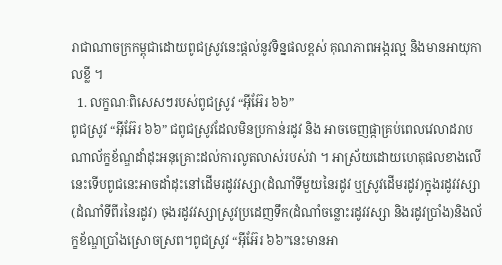រាជាណាចក្រកម្ពុជាដោយពូជស្រូវនេះផ្តល់នូវទិន្នផលខ្ពស់ គុណភាពអង្ករល្អ និងមានអាយុកាលខ្លី ។
  1. លក្ខណៈពិសេសៗរបស់ពូជស្រូវ “អ៊ីអ៊ែរ ៦៦”
ពូជស្រូវ “អ៊ីអ៊ែរ ៦៦” ជពូជស្រូវដែលមិនប្រកាន់រដូវ និង អាចចេញផ្កាគ្រប់ពេលវេលាដរាបណាល័ក្ខខ័ណ្ឌដាំដុះអនុគ្រោះដល់ការលូតលាស់របស់វា ។ អាស្រ័យដោយហេតុផលខាងលើនេះទើបពូជនេះអាចដាំដុះនៅដើមរដូវវស្សា(ដំណាំទីមួយនៃរដូវ ឬស្រូវដើមរដូវ)ក្នុងរដូវវស្សា (ដំណាំទីពីរនៃរដូវ) ចុងរដូវវស្សាស្រូវប្រដេញទឹក(ដំណាំចន្លោះរដូវវស្សា និងរដូវប្រាំង)និងល័ក្ខខ័ណ្ឌប្រាំងស្រោចស្រព។ពូជស្រូវ “អ៊ីអ៊ែរ ៦៦”នេះមានអា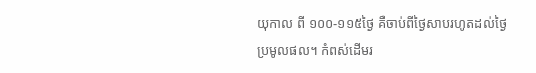យុកាល ពី ១០០-១១៥ថ្ងៃ គឺចាប់ពីថ្ងៃសាបរហូតដល់ថ្ងៃប្រមូលផល។ កំពស់ដើមរ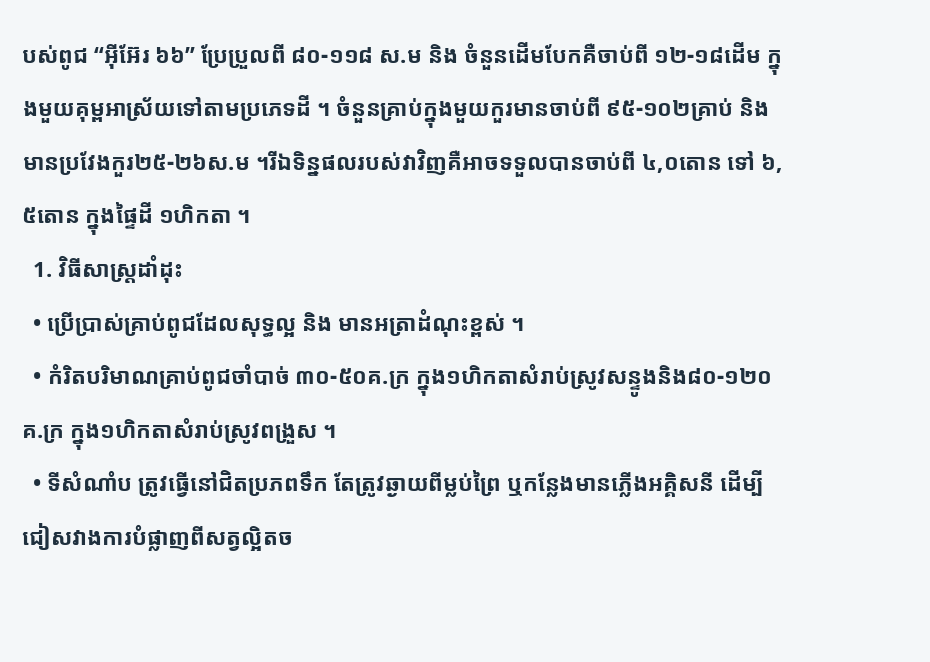បស់ពូជ “អ៊ីអ៊ែរ ៦៦” ប្រែប្រួលពី ៨០-១១៨ ស.ម និង ចំនួនដើមបែកគឺចាប់ពី ១២-១៨ដើម ក្នុងមួយគុម្ពអាស្រ័យទៅតាមប្រភេទដី ។ ចំនួនគ្រាប់ក្នុងមួយកួរមានចាប់ពី ៩៥-១០២គ្រាប់ និងមានប្រវែងកួរ២៥-២៦ស.ម ។រីឯទិន្នផលរបស់វាវិញគឺអាចទទួលបានចាប់ពី ៤,០តោន ទៅ ៦,៥តោន ក្នុងផ្ទៃដី ១ហិកតា ។
  1. វិធីសាស្ត្រដាំដុះ
  • ប្រើប្រាស់គ្រាប់ពូជដែលសុទ្ធល្អ និង មានអត្រាដំណុះខ្ពស់ ។
  • កំរិតបរិមាណគ្រាប់ពូជចាំបាច់ ៣០-៥០គ.ក្រ ក្នុង១ហិកតាសំរាប់ស្រូវសន្ទូងនិង៨០-១២០គ.ក្រ ក្នុង១ហិកតាសំរាប់ស្រូវពង្រួស ។
  • ទីសំណាំប ត្រូវធ្វើនៅជិតប្រភពទឹក តែត្រូវឆ្ងាយពីម្លប់ព្រៃ ឬកន្លែងមានភ្លើងអគ្គិសនី ដើម្បីជៀសវាងការបំផ្លាញពីសត្វល្អិតច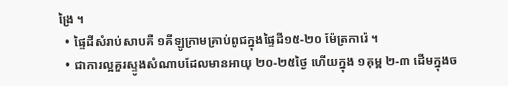ង្រៃ ។
  • ផ្ទៃដីសំរាប់សាបគឺ ១គីឡូក្រាមគ្រាប់ពូជក្នុងផ្ទៃដី១៥-២០ ម៉ែត្រការ៉េ ។
  • ជាការល្អគួរស្ទូងសំណាបដែលមានអាយុ ២០-២៥ថ្ងៃ ហើយក្នុង ១គុម្ព ២-៣ ដើមក្នុងច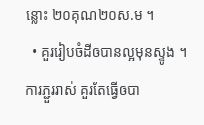ន្លោះ ២០គុណ២០ស.ម ។
  • គួររៀបចំដីឲបានល្អមុនស្ទូង ។ ការភ្ជួររាស់ គួរតែធ្វើឲបា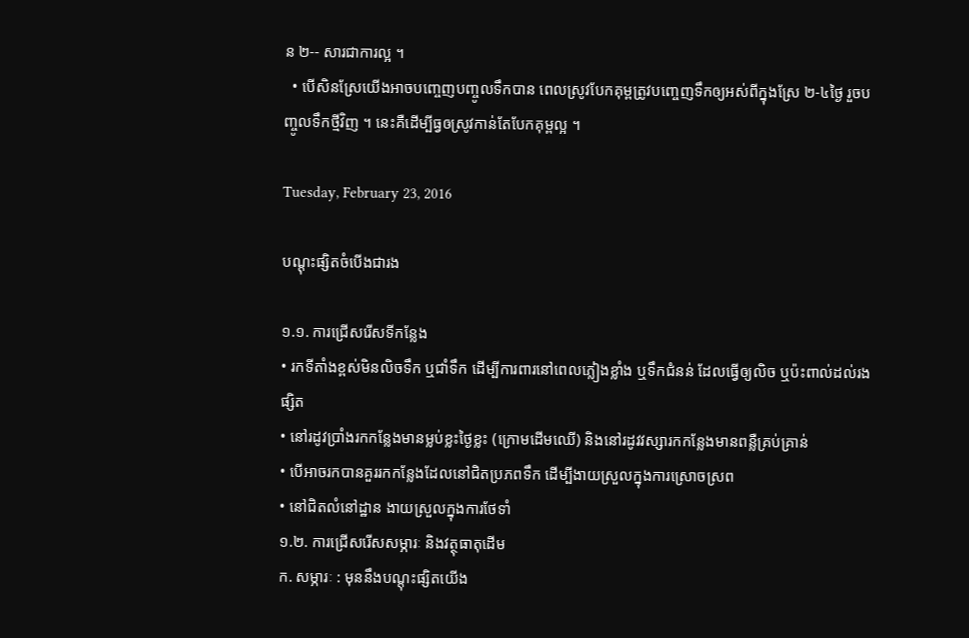ន ២-- សារជាការល្អ ។
  • បើសិនស្រែយើងអាចបញ្ចេញបញ្ចូលទឹកបាន ពេលស្រូវបែកគុម្ពត្រូវបញ្ចេញទឹកឲ្យអស់ពីក្នុងស្រែ ២-៤ថ្ងៃ រួចបញ្ចូលទឹកថ្មីវិញ ។ នេះគឺដើម្បីធ្វឲស្រូវកាន់តែបែកគុម្ពល្អ ។

Tuesday, February 23, 2016

បណ្តុះផ្សិតចំបើងជារង

១.១. ការជ្រើសរើសទីកន្លែង
• រកទីតាំងខ្ពស់មិនលិចទឹក ឬជាំទឹក ដើម្បីការពារនៅពេលភ្លៀងខ្លាំង ឬទឹកជំនន់ ដែលធ្វើឲ្យលិច ឬប៉ះពាល់ដល់រងផ្សិត
• នៅរដូវប្រាំងរកកន្លែងមានម្លប់ខ្លះថ្ងៃខ្លះ (ក្រោមដើមឈើ) និងនៅរដូវវស្សារកកន្លែងមានពន្លឺគ្រប់គ្រាន់
• បើអាចរកបានគួររកកន្លែងដែលនៅជិតប្រភពទឹក ដើម្បីងាយស្រួលក្នុងការស្រោចស្រព
• នៅជិតលំនៅដ្ឋាន ងាយស្រួលក្នុងការថែទាំ
១.២. ការជ្រើសរើសសម្ភារៈ និងវត្ថុធាតុដើម
ក. សម្ភារៈ : មុននឹងបណ្តុះផ្សិតយើង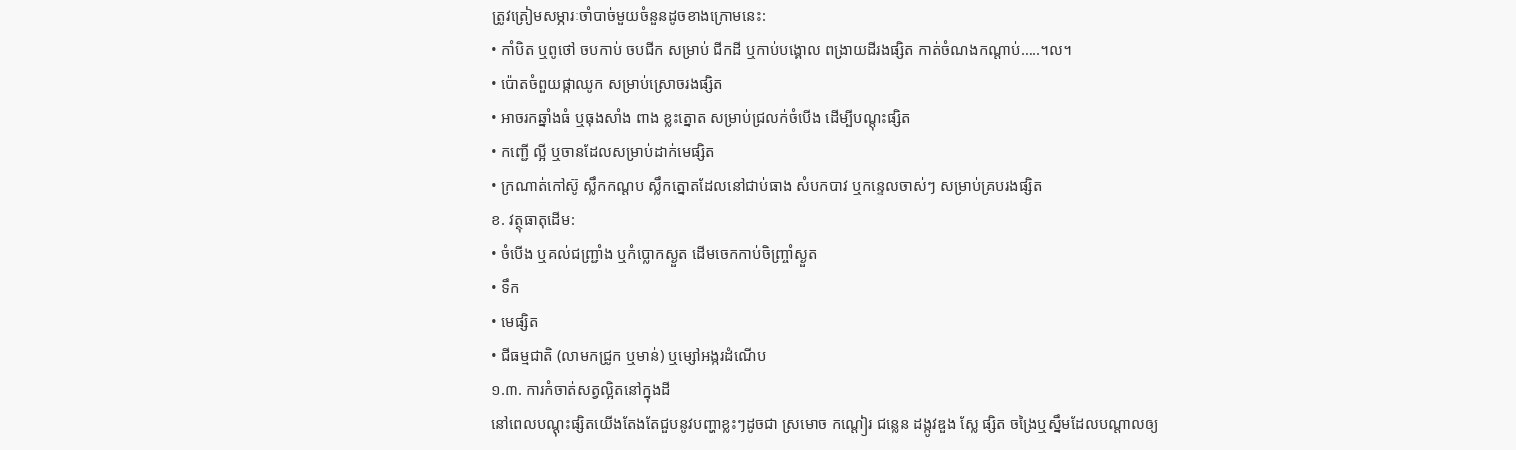ត្រូវត្រៀមសម្ភារៈចាំបាច់មួយចំនួនដូចខាងក្រោមនេះ:
• កាំបិត ឬពូថៅ ចបកាប់ ចបជីក សម្រាប់ ជីកដី ឬកាប់បង្គោល ពង្រាយដីរងផ្សិត កាត់ចំណងកណ្តាប់…..។ល។
• ប៉ោតចំពួយផ្កាឈូក សម្រាប់ស្រោចរងផ្សិត
• អាចរកឆ្នាំងធំ ឬធុងសាំង ពាង ខ្លះត្នោត សម្រាប់ជ្រលក់ចំបើង ដើម្បីបណ្តុះផ្សិត
• កញ្ជើ ល្អី ឬចានដែលសម្រាប់ដាក់មេផ្សិត
• ក្រណាត់កៅស៊ូ ស្លឹកកណ្តប ស្លឹកត្នោតដែលនៅជាប់ធាង សំបកបាវ ឬកន្ទេលចាស់ៗ សម្រាប់គ្របរងផ្សិត
ខ. វត្ថុធាតុដើម:
• ចំបើង ឬគល់ជញ្ជ្រាំង ឬកំប្លោកស្ងួត ដើមចេកកាប់ចិញ្ច្រាំស្ងួត
• ទឹក
• មេផ្សិត
• ជីធម្មជាតិ (លាមកជ្រូក ឬមាន់) ឬម្សៅអង្ករដំណើប
១.៣. ការកំចាត់សត្វល្អិតនៅក្នុងដី
នៅពេលបណ្តុះផ្សិតយើងតែងតែជួបនូវបញ្ហាខ្លះៗដូចជា ស្រមោច កណ្តៀរ ជន្លេន ដង្កូវឌួង ស្លែ ផ្សិត ចង្រៃឬស្នឹមដែលបណ្តាលឲ្យ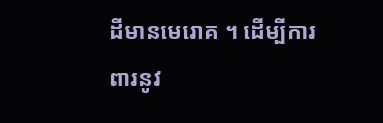ដីមានមេរោគ ។ ដើម្បីការពារនូវ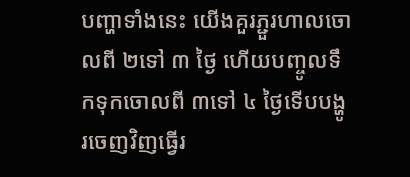បញ្ហាទាំងនេះ យើងគួរភ្ជួរហាលចោលពី ២ទៅ ៣ ថ្ងៃ ហើយបញ្ចូលទឹកទុកចោលពី ៣ទៅ ៤ ថ្ងៃទើបបង្ហូរចេញវិញធ្វើរ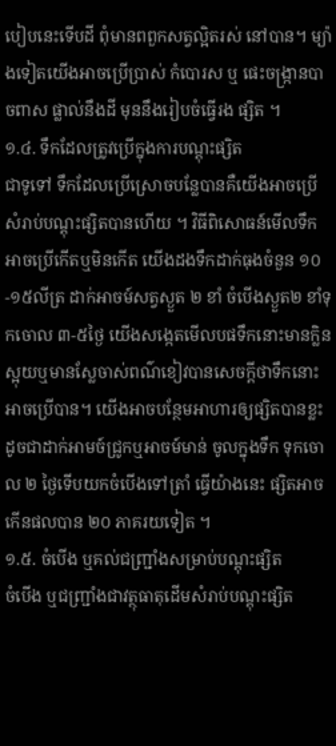បៀបនេះទើបដី ពុំមានពពួកសត្វល្អិតរស់ នៅបាន។ ម្យ៉ាងទៀតយើងអាចប្រើប្រាស់ កំបោរស ឬ ផេះចង្ក្រានបាចពាស ផ្លាល់នឹងដី មុននឹងរៀបចំធ្វើរង ផ្សិត ។
១.៤. ទឹកដែលត្រូវប្រើក្នុងការបណ្តុះផ្សិត
ជាទូទៅ ទឹកដែលប្រើស្រោចបន្លែបានគឺយើងអាចប្រើសំរាប់បណ្តុះផ្សិតបានហើយ ។ វិធីពិសោធន៍មើលទឹកអាចប្រើកើតឬមិនកើត យើងដងទឹកដាក់ធុងចំនួន ១០-១៥លីត្រ ដាក់អាចម៍សត្វស្ងួត ២ ខាំ ចំបើងស្ងួត២ ខាំទុកចោល ៣-៥ថ្ងៃ យើងសង្កេតមើលបផទឹកនោះមានក្លិនស្អុយឬមានស្លែចាស់ពណ៌ខៀវបានសេចក្តីថាទឹកនោះអាចប្រើបាន។ យើងអាចបន្ថែមអាហារឲ្យផ្សិតបានខ្លះដូចជាដាក់អាមច៍ជ្រូកឬអាចម៍មាន់ ចូលក្នុងទឹក ទុកចោល ២ ថ្ងៃទើបយកចំបើងទៅត្រាំ ធ្វើយ៉ាងនេះ ផ្សិតអាចកើនផលបាន ២០ ភាគរយទៀត ។
១.៥. ចំបើង ឬគល់ជញ្ជ្រាំងសម្រាប់បណ្តុះផ្សិត
ចំបើង ឬជញ្ជ្រាំងជាវត្ថុធាតុដើមសំរាប់បណ្តុះផ្សិត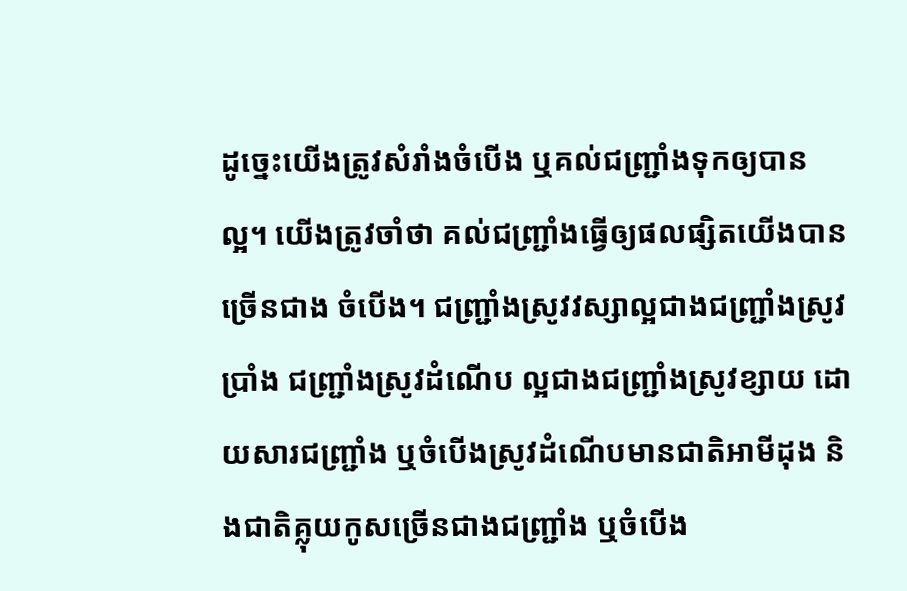ដូច្នេះយើងត្រូវសំរាំងចំបើង ឬគល់ជញ្ជ្រាំងទុកឲ្យបានល្អ។ យើងត្រូវចាំថា គល់ជញ្ជ្រាំងធ្វើឲ្យផលផ្សិតយើងបានច្រើនជាង ចំបើង។ ជញ្ជ្រាំងស្រូវវស្សាល្អជាងជញ្ជ្រាំងស្រូវប្រាំង ជញ្ជ្រាំងស្រូវដំណើប ល្អជាងជញ្ជ្រាំងស្រូវខ្សាយ ដោយសារជញ្ជ្រាំង ឬចំបើងស្រូវដំណើបមានជាតិអាមីដុង និងជាតិគ្លុយកូសច្រើនជាងជញ្ជ្រាំង ឬចំបើង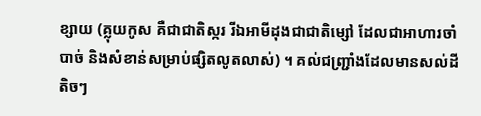ខ្សាយ (គ្លុយកូស គឺជាជាតិស្ករ រីឯអាមីដុងជាជាតិម្សៅ ដែលជាអាហារចាំបាច់ និងសំខាន់សម្រាប់ផ្សិតលូតលាស់) ។ គល់ជញ្ជ្រាំងដែលមានសល់ដីតិចៗ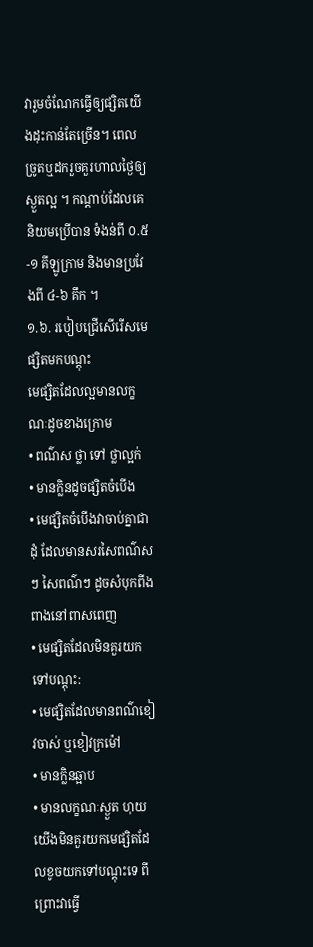វារួមចំណែកធ្វើឲ្យផ្សិតយើងដុះកាន់តែច្រើន។ ពេលច្រូតឬដករួចគួរហាលថ្ងៃឲ្យស្ងួតល្អ ។ កណ្តាប់ដែលគេនិយមប្រើបាន ទំងន់ពី ០.៥-១ គីឡូក្រាម និងមានប្រវែងពី ៤-៦ គឹក ។
១.៦. របៀបជ្រើសើរើសមេផ្សិតមកបណ្តុះ
មេផ្សិតដែលល្អមានលក្ខណៈដូចខាងក្រោម
• ពណ៌ស ថ្លា ទៅ ថ្លាល្អក់
• មានក្លិនដូចផ្សិតចំបើង
• មេផ្សិតចំបើងវាចាប់គ្នាជាដុំ ដែលមានសរសៃពណ៌សៗ សៃពណ៌ៗ ដូចសំបុកពីងពាងនៅពាសពេញ
• មេផ្សិតដែលមិនគួរយកទៅបណ្តុះ:
• មេផ្សិតដែលមានពណ៌ខៀវចាស់ ឬខៀវក្រម៉ៅ
• មានក្លិនឆ្អាប
• មានលក្ខណៈស្ងួត ហុយ
យើងមិនគួរយកមេផ្សិតដែលខូចយកទៅបណ្តុះទេ ពីព្រោះវាធ្វើ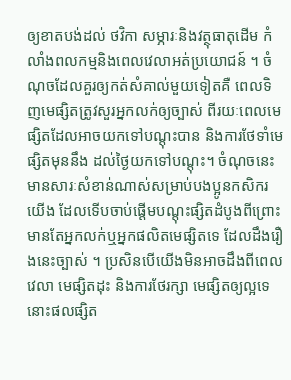ឲ្យខាតបង់ដល់ ថវិកា សម្ភារៈនិងវត្ថុធាតុដើម កំលាំងពលកម្មនិងពេលវេលាអត់ប្រយោជន៍ ។ ចំណុចដែលគួរឲ្យកត់សំគាល់មួយទៀតគឺ ពេលទិញមេផ្សិតត្រូវសួរអ្នកលក់ឲ្យច្បាស់ ពីរយៈពេលមេផ្សិតដែលអាចយកទៅបណ្តុះបាន និងការថែទាំមេផ្សិតមុននឹង ដល់ថ្ងៃយកទៅបណ្តុះ។ ចំណុចនេះមានសារៈសំខាន់ណាស់សម្រាប់បងប្អូនកសិករយើង ដែលទើបចាប់ផ្តើមបណ្តុះផ្សិតដំបូងពីព្រោះមានតែអ្នកលក់ឬអ្នកផលិតមេផ្សិតទេ ដែលដឹងរឿងនេះច្បាស់ ។ ប្រសិនបើយើងមិនអាចដឹងពីពេលវេលា មេផ្សិតដុះ និងការថែរក្សា មេផ្សិតឲ្យល្អទេ នោះផលផ្សិត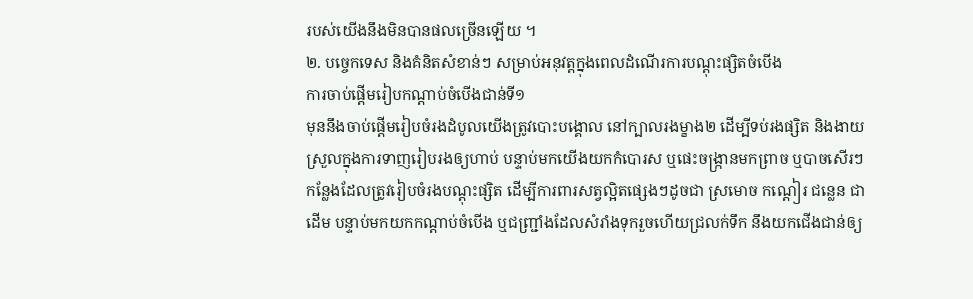របស់យើងនឹងមិនបានផលច្រើនឡើយ ។
២. បច្ចេកទេស និងគំនិតសំខាន់ៗ សម្រាប់អនុវត្តក្នុងពេលដំណើរការបណ្តុះផ្សិតចំបើង
ការចាប់ផ្តើមរៀបកណ្តាប់ចំបើងជាន់ទី១
មុននឹងចាប់ផ្តើមរៀបចំរងដំបូលយើងត្រូវបោះបង្គោល នៅក្បាលរងម្ខាង២ ដើម្បីទប់រងផ្សិត និងងាយស្រួលក្នុងការទាញរៀបរងឲ្យហាប់ បន្ទាប់មកយើងយកកំបោរស ឬផេះចង្ក្រានមកព្រាច ឬបាចសើរៗ កន្លែងដែលត្រូវរៀបចំរងបណ្តុះផ្សិត ដើម្បីការពារសត្វល្អិតផ្សេងៗដូចជា ស្រមោច កណ្តៀរ ជន្លេន ជាដើម បន្ទាប់មកយកកណ្តាប់ចំបើង ឬជញ្ជ្រាំងដែលសំរាំងទុករួចហើយជ្រលក់ទឹក នឹងយកជើងជាន់ឲ្យ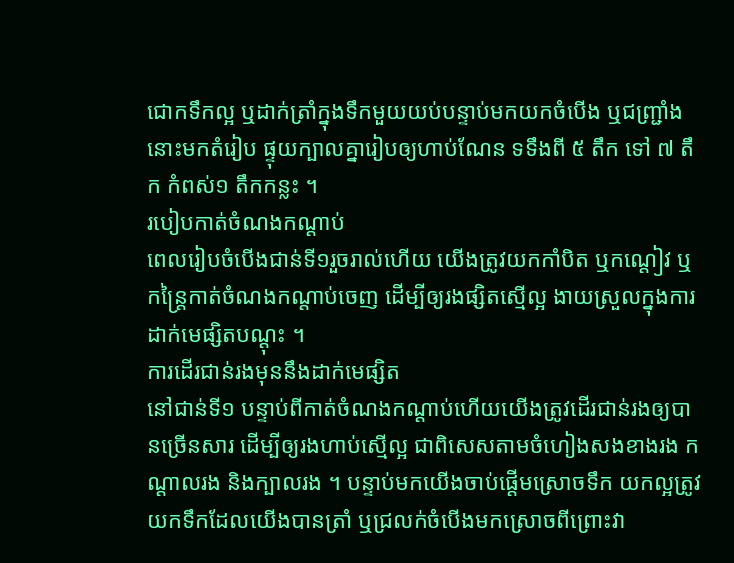ជោកទឹកល្អ ឬដាក់ត្រាំក្នុងទឹកមួយយប់បន្ទាប់មកយកចំបើង ឬជញ្ជ្រាំងនោះមកតំរៀប ផ្ទុយក្បាលគ្នារៀបឲ្យហាប់ណែន ទទឹងពី ៥ តឹក ទៅ ៧ តឹក កំពស់១ តឹកកន្លះ ។
របៀបកាត់ចំណងកណ្តាប់
ពេលរៀបចំបើងជាន់ទី១រួចរាល់ហើយ យើងត្រូវយកកាំបិត ឬកណ្តៀវ ឬកន្ត្រៃកាត់ចំណងកណ្តាប់ចេញ ដើម្បីឲ្យរងផ្សិតស្មើល្អ ងាយស្រួលក្នុងការដាក់មេផ្សិតបណ្តុះ ។
ការដើរជាន់រងមុននឹងដាក់មេផ្សិត
នៅជាន់ទី១ បន្ទាប់ពីកាត់ចំណងកណ្តាប់ហើយយើងត្រូវដើរជាន់រងឲ្យបានច្រើនសារ ដើម្បីឲ្យរងហាប់ស្មើល្អ ជាពិសេសតាមចំហៀងសងខាងរង កណ្តាលរង និងក្បាលរង ។ បន្ទាប់មកយើងចាប់ផ្តើមស្រោចទឹក យកល្អត្រូវយកទឹកដែលយើងបានត្រាំ ឬជ្រលក់ចំបើងមកស្រោចពីព្រោះវា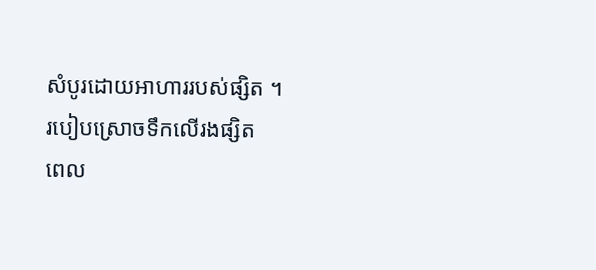សំបូរដោយអាហាររបស់ផ្សិត ។
របៀបស្រោចទឹកលើរងផ្សិត
ពេល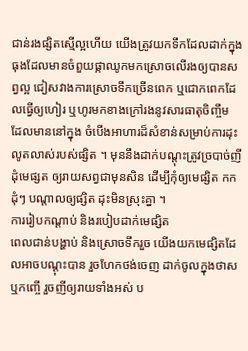ជាន់រងផ្សិតស្មើល្អហើយ យើងត្រូវយកទឹកដែលដាក់ក្នុងធុងដែលមានចំពួយផ្កាឈូកមកស្រោចលើរងឲ្យបានសព្វល្អ ជៀសវាងការស្រោចទឹកច្រើនពេក ឬជោកពេកដែលធ្វើឲ្យហៀរ ឬហូរមកខាងក្រៅរងនូវសារធាតុចិញ្ចឹម ដែលមាននៅក្នុង ចំបើងអាហារដ៏សំខាន់សម្រាប់ការដុះលូតលាស់របស់ផ្សិត ។ មុននឹងដាក់បណ្តុះត្រូវច្របាច់ញី ដុំមេផ្សត ឲ្យរាយសព្វជាមុនសិន ដើម្បីកុំឲ្យមេផ្សិត កកដុំៗ បណ្តាលឲ្យផ្សិត ដុះមិនស្រុះគ្នា ។
ការរៀបកណ្តាប់ និងរបៀបដាក់មេផ្សិត
ពេលជាន់បង្ហាប់ និងស្រោចទឹករួច យើងយកមេផ្សិតដែលអាចបណ្តុះបាន រួចហែកថង់ចេញ ដាក់ចូលក្នុងថាស ឬកញ្ចើ រួចញីឲ្យរាយទាំងអស់ ប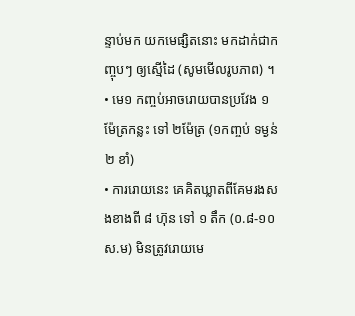ន្ទាប់មក យកមេផ្សិតនោះ មកដាក់ជាកញ្ចុបៗ ឲ្យស្មើដៃ (សូមមើលរូបភាព) ។
• មេ១ កញ្ចប់អាចរោយបានប្រវែង ១ ម៉ែត្រកន្លះ ទៅ ២ម៉ែត្រ (១កញ្ចប់ ទម្ងន់ ២ ខាំ)
• ការរោយនេះ គេគិតឃ្លាតពីគែមរងសងខាងពី ៨ ហ៊ុន ទៅ ១ តឹក (០.៨-១០ ស.ម) មិនត្រូវរោយមេ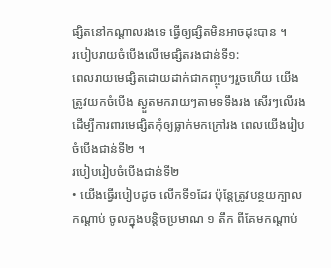ផ្សិតនៅកណ្តាលរងទេ ធ្វើឲ្យផ្សិតមិនអាចដុះបាន ។
របៀបរាយចំបើងលើមេផ្សិតរងជាន់ទី១:
ពេលរាយមេផ្សិតដោយដាក់ជាកញ្ចុបៗរួចហើយ យើងត្រូវយកចំបើង ស្ងួតមករាយៗតាមទទឹងរង សើរៗលើរង ដើម្បីការពារមេផ្សិតកុំឲ្យធ្លាក់មកក្រៅរង ពេលយើងរៀបចំបើងជាន់ទី២ ។
របៀបរៀបចំបើងជាន់ទី២
• យើងធ្វើរបៀបដូច លើកទី១ដែរ ប៉ុន្តែត្រូវបន្ថយក្បាលកណ្តាប់ ចូលក្នុងបន្តិចប្រមាណ ១ តឹក ពីគែមកណ្តាប់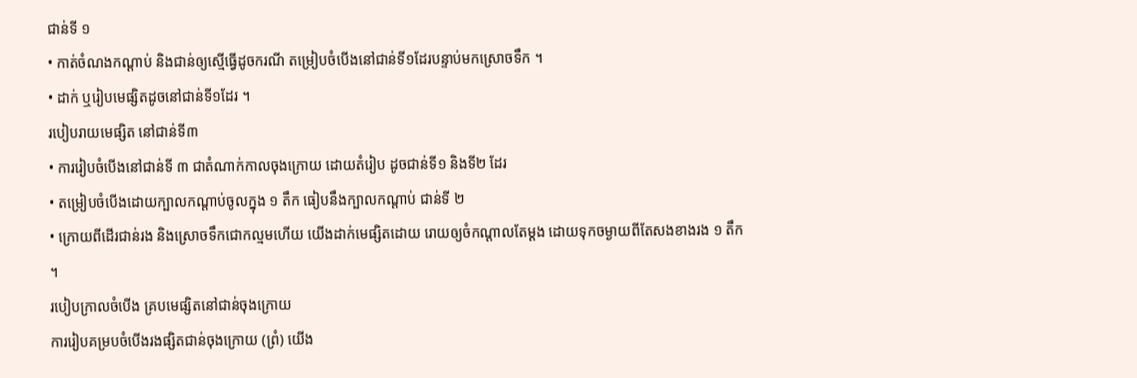ជាន់ទី ១
• កាត់ចំណងកណ្តាប់ និងជាន់ឲ្យស្មើធ្វើដូចករណី តម្រៀបចំបើងនៅជាន់ទី១ដែរបន្ទាប់មកស្រោចទឹក ។
• ដាក់ ឬរៀបមេផ្សិតដូចនៅជាន់ទី១ដែរ ។
របៀបរាយមេផ្សិត នៅជាន់ទី៣
• ការរៀបចំបើងនៅជាន់ទី ៣ ជាតំណាក់កាលចុងក្រោយ ដោយតំរៀប ដូចជាន់ទី១ និងទី២ ដែរ
• តម្រៀបចំបើងដោយក្បាលកណ្តាប់ចូលក្នុង ១ តឹក ធៀបនឹងក្បាលកណ្តាប់ ជាន់ទី ២
• ក្រោយពីដើរជាន់រង និងស្រោចទឹកជោកល្មមហើយ យើងដាក់មេផ្សិតដោយ រោយឲ្យចំកណ្តាលតែម្តង ដោយទុកចម្ងាយពីតែសងខាងរង ១ តឹក ។
របៀបក្រាលចំបើង គ្របមេផ្សិតនៅជាន់ចុងក្រោយ
ការរៀបគម្របចំបើងរងផ្សិតជាន់ចុងក្រោយ (ព្រំ) យើង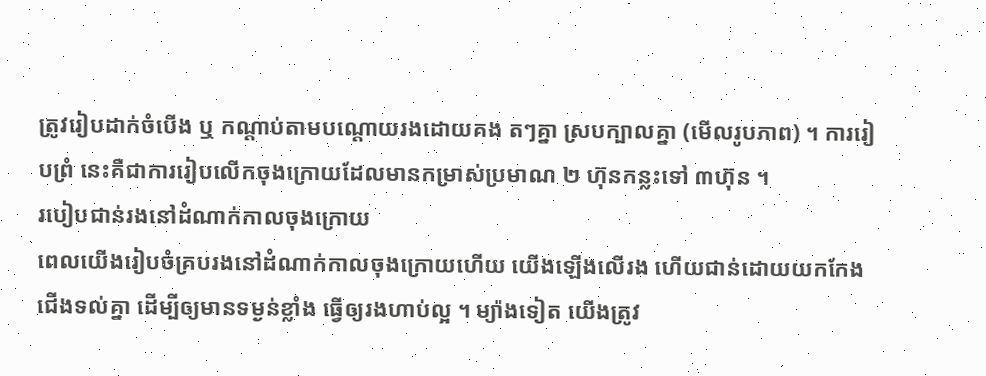ត្រូវរៀបដាក់ចំបើង ឬ កណ្តាប់តាមបណ្តោយរងដោយគង តៗគ្នា ស្របក្បាលគ្នា (មើលរូបភាព) ។ ការរៀបព្រំ នេះគឺជាការរៀបលើកចុងក្រោយដែលមានកម្រាស់ប្រមាណ ២ ហ៊ុនកន្លះទៅ ៣ហ៊ុន ។
របៀបជាន់រងនៅដំណាក់កាលចុងក្រោយ
ពេលយើងរៀបចំគ្របរងនៅដំណាក់កាលចុងក្រោយហើយ យើងឡើងលើរង ហើយជាន់ដោយយកកែងជើងទល់គ្នា ដើម្បីឲ្យមានទម្ងន់ខ្លាំង ធ្វើឲ្យរងហាប់ល្អ ។ ម្យ៉ាងទៀត យើងត្រូវ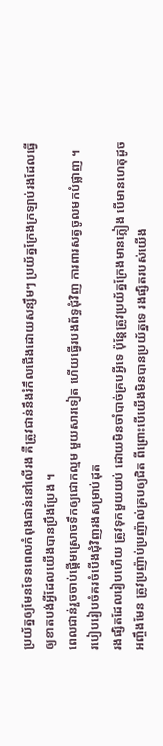ប្រយ័ត្នឲ្យមែនទែនពេលកំពុងជាន់នៅលើរង គឺត្រូវជាន់នឹងរំកឹលជើងដោយសន្សឹមៗ ប្រយ័ត្នក្រែងក្រឡាប់រងដែលធ្វើឲ្យខាតបង់អ្វីដែលយើងបានប្រឹងប្រែង ។
ពេលជាន់រួចចាប់ផ្តើមស្រោចទឹកឲ្យជោកល្មម មួយសារទៀត ហើយធ្វើរបងព័ទ្ធជុំវិញ ការពារសត្វចូលមកបំផ្លាញ ។
របៀបរៀបចំគរចំបើងជុំវិញរងសម្រាប់ដុត
រងផ្សិតដែលរៀបហើយ ត្រូវទុកមួយយប់ ដោយមិនចាំបាច់គ្របអ្វីទេ ប៉ុន្តែត្រូវប្រយ័ត្នក្រែងមានភ្លៀង បើមានហេតុដូចអញ្ចឹងមែន ត្រូវប្រញ៉ាប់ប្រញ៉ាល់គ្របឲ្យជិត ពីព្រោះបើយើងមិនបានប្រយ័ត្នទេ រងផ្សិតរបស់យើង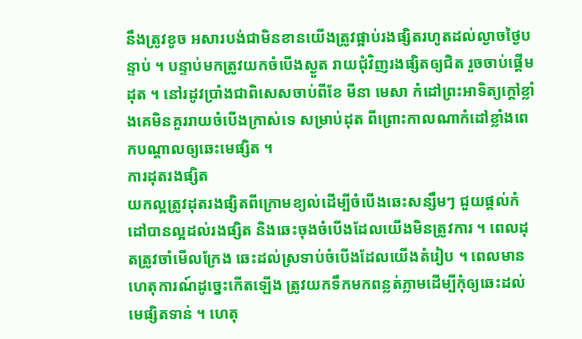នឹងត្រូវខូច អសារបង់ជាមិនខានយើងត្រូវផ្អាប់រងផ្សិតរហូតដល់ល្ងាចថ្ងៃបន្ទាប់ ។ បន្ទាប់មកត្រូវយកចំបើងស្ងួត រាយជុំវិញរងផ្សិតឲ្យជិត រួចចាប់ផ្តើមដុត ។ នៅរដូវប្រាំងជាពិសេសចាប់ពីខែ មីនា មេសា កំដៅព្រះអាទិត្យក្តៅខ្លាំងគេមិនគួររាយចំបើងក្រាស់ទេ សម្រាប់ដុត ពីព្រោះកាលណាកំដៅខ្លាំងពេកបណ្តាលឲ្យឆេះមេផ្សិត ។
ការដុតរងផ្សិត
យកល្អត្រូវដុតរងផ្សិតពីក្រោមខ្យល់ដើម្បីចំបើងឆេះសន្សឹមៗ ជួយផ្តល់កំដៅបានល្អដល់រងផ្សិត និងឆេះចុងចំបើងដែលយើងមិនត្រូវការ ។ ពេលដុតត្រូវចាំមើលក្រែង ឆេះដល់ស្រទាប់ចំបើងដែលយើងតំរៀប ។ ពេលមានហេតុការណ៍ដូច្នេះកើតឡើង ត្រូវយកទឹកមកពន្លត់ភ្លាមដើម្បីកុំឲ្យឆេះដល់មេផ្សិតទាន់ ។ ហេតុ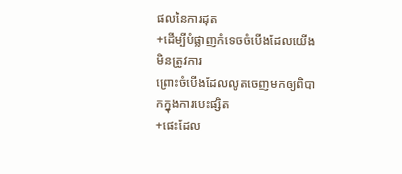ផលនៃការដុត
+ដើម្បីបំផ្លាញកំទេចចំបើងដែលយើងមិនត្រូវការ
ព្រោះចំបើងដែលលូតចេញមកឲ្យពិបាកក្នុងការបេះផ្សិត
+ផេះដែល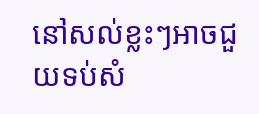នៅសល់ខ្លះៗអាចជួយទប់សំ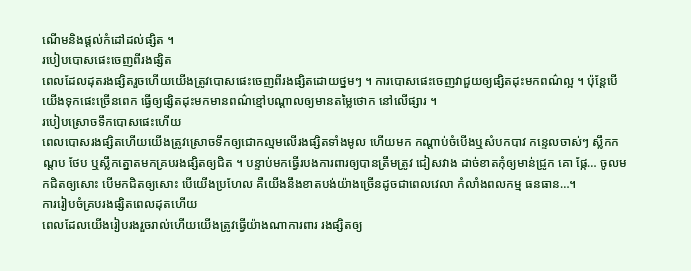ណើមនិងផ្តល់កំដៅដល់ផ្សិត ។
របៀបបោសផេះចេញពីរងផ្សិត
ពេលដែលដុតរងផ្សិតរួចហើយយើងត្រូវបោសផេះចេញពីរងផ្សិតដោយថ្នមៗ ។ ការបោសផេះចេញវាជួយឲ្យផ្សិតដុះមកពណ៌ល្អ ។ ប៉ុន្តែបើយើងទុកផេះច្រើនពេក ធ្វើឲ្យផ្សិតដុះមកមានពណ៌ខ្មៅបណ្តាលឲ្យមានតម្លៃថោក នៅលើផ្សារ ។
របៀបស្រោចទឹកបោសផេះហើយ
ពេលបោសរងផ្សិតហើយយើងត្រូវស្រោចទឹកឲ្យជោកល្មមលើរងផ្សិតទាំងមូល ហើយមក កណ្តាប់ចំបើងឬសំបកបាវ កន្ទេលចាស់ៗ ស្លឹកកណ្តប ថែប ឬស្លឹកត្នោតមកគ្របរងផ្សិតឲ្យជិត ។ បន្ទាប់មកធ្វើរបងការពារឲ្យបានត្រឹមត្រូវ ជៀសវាង ដាច់ខាតកុំឲ្យមាន់ជ្រូក គោ ផ្កែ… ចូលមកជិតឲ្យសោះ បើមកជិតឲ្យសោះ បើយើងប្រហែល គឺយើងនឹងខាតបង់យ៉ាងច្រើនដូចជាពេលវេលា កំលាំងពលកម្ម ធនធាន…។
ការរៀបចំគ្របរងផ្សិតពេលដុតហើយ
ពេលដែលយើងរៀបរងរួចរាល់ហើយយើងត្រូវធ្វើយ៉ាងណាការពារ រងផ្សិតឲ្យ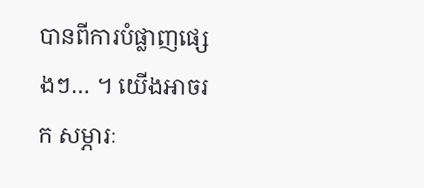បានពីការបំផ្លាញផ្សេងៗ… ។ យើងអាចរក សម្ភារៈ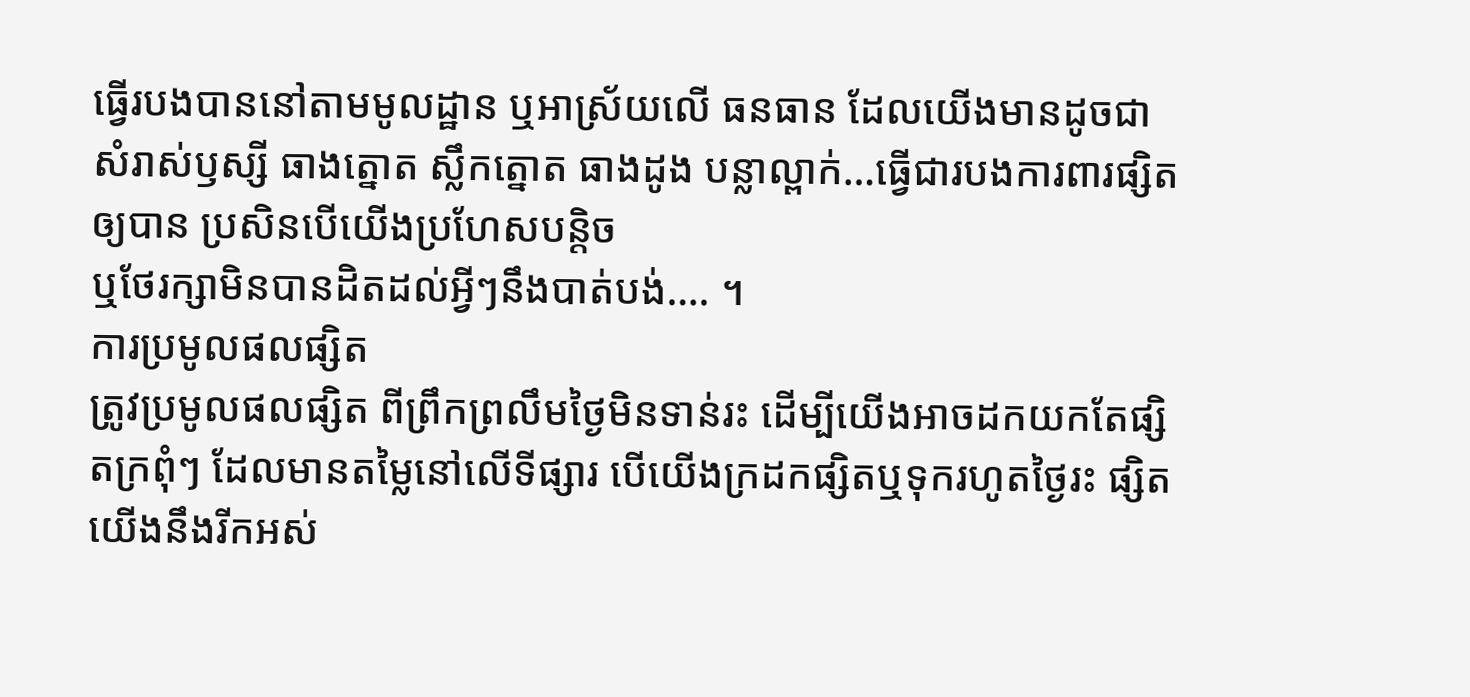ធ្វើរបងបាននៅតាមមូលដ្ឋាន ឬអាស្រ័យលើ ធនធាន ដែលយើងមានដូចជា សំរាស់ឫស្សី ធាងត្នោត ស្លឹកត្នោត ធាងដូង បន្លាល្ពាក់…ធ្វើជារបងការពារផ្សិតឲ្យបាន ប្រសិនបើយើងប្រហែសបន្តិច
ឬថែរក្សាមិនបានដិតដល់អ្វីៗនឹងបាត់បង់…. ។
ការប្រមូលផលផ្សិត
ត្រូវប្រមូលផលផ្សិត ពីព្រឹកព្រលឹមថ្ងៃមិនទាន់រះ ដើម្បីយើងអាចដកយកតែផ្សិតក្រពុំៗ ដែលមានតម្លៃនៅលើទីផ្សារ បើយើងក្រដកផ្សិតឬទុករហូតថ្ងៃរះ ផ្សិតយើងនឹងរីកអស់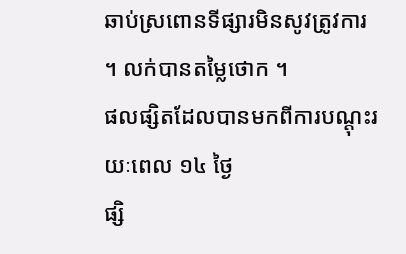ឆាប់ស្រពោនទីផ្សារមិនសូវត្រូវការ ។ លក់បានតម្លៃថោក ។
ផលផ្សិតដែលបានមកពីការបណ្តុះរយៈពេល ១៤ ថ្ងៃ
ផ្សិ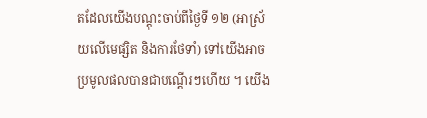តដែលយើងបណ្តុះចាប់ពីថ្ងៃទី ១២ (អាស្រ័យលើមេផ្សិត និងការថែទាំ) ទៅយើងអាចប្រមូលផលបានជាបណ្តើរៗហើយ ។ យើង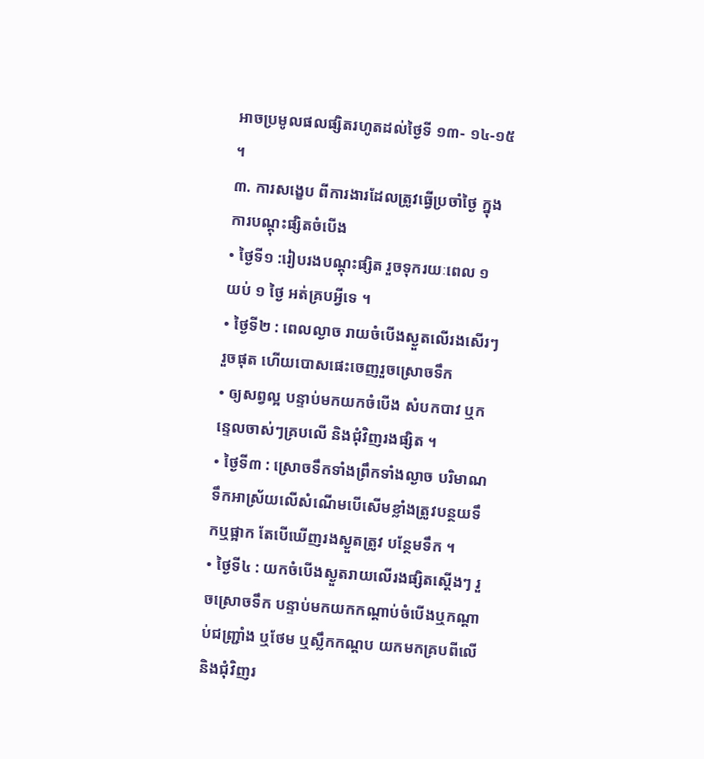អាចប្រមូលផលផ្សិតរហូតដល់ថ្ងៃទី ១៣- ១៤-១៥ ។
៣. ការសង្ខេប ពីការងារដែលត្រូវធ្វើប្រចាំថ្ងៃ ក្នុងការបណ្តុះផ្សិតចំបើង
• ថ្ងៃទី១ :រៀបរងបណ្តុះផ្សិត រួចទុករយៈពេល ១ យប់ ១ ថ្ងៃ អត់គ្របអ្វីទេ ។
• ថ្ងៃទី២ : ពេលល្ងាច រាយចំបើងស្ងួតលើរងសើរៗ រួចផុត ហើយបោសផេះចេញរួចស្រោចទឹក
• ឲ្យសព្វល្អ បន្ទាប់មកយកចំបើង សំបកបាវ ឬកន្ទេលចាស់ៗគ្របលើ និងជុំវិញរងផ្សិត ។
• ថ្ងៃទី៣ : ស្រោចទឹកទាំងព្រឹកទាំងល្ងាច បរិមាណទឹកអាស្រ័យលើសំណើមបើសើមខ្លាំងត្រូវបន្ថយទឹកឬផ្អាក តែបើឃើញរងស្ងួតត្រូវ បន្ថែមទឹក ។
• ថ្ងៃទី៤ : យកចំបើងស្ងួតរាយលើរងផ្សិតស្តើងៗ រួចស្រោចទឹក បន្ទាប់មកយកកណ្តាប់ចំបើងឬកណ្តាប់ជញ្ជ្រាំង ឬថែម ឬស្លឹកកណ្តប យកមកគ្របពីលើ និងជុំវិញរ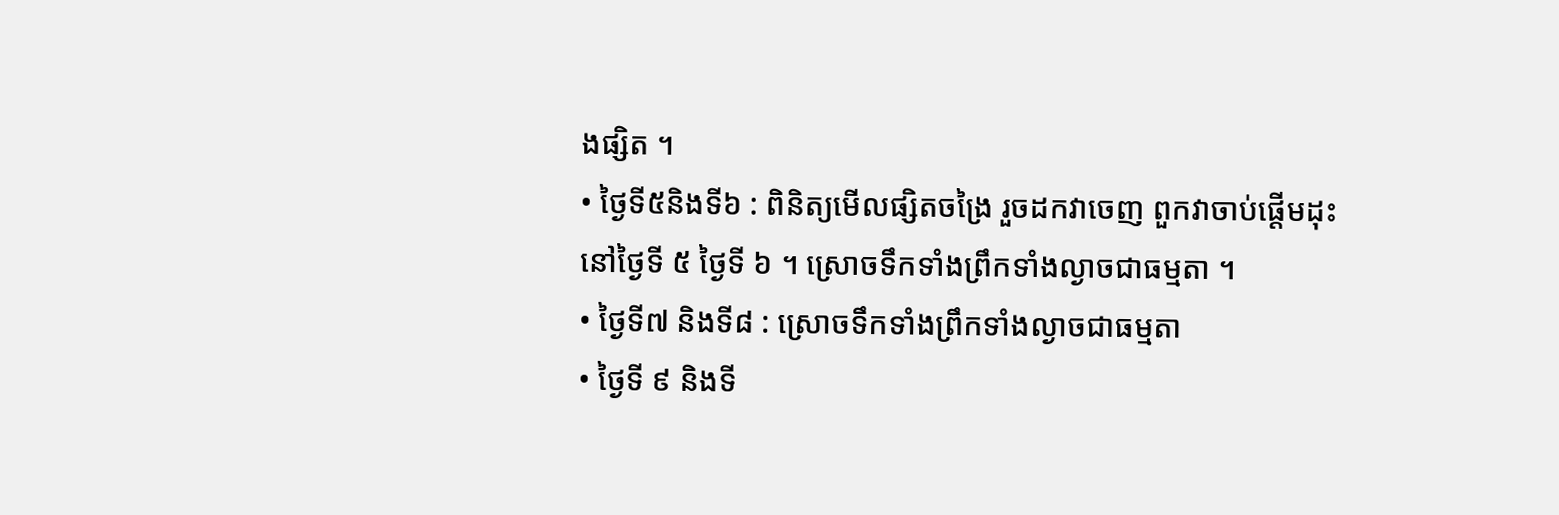ងផ្សិត ។
• ថ្ងៃទី៥និងទី៦ : ពិនិត្យមើលផ្សិតចង្រៃ រួចដកវាចេញ ពួកវាចាប់ផ្តើមដុះនៅថ្ងៃទី ៥ ថ្ងៃទី ៦ ។ ស្រោចទឹកទាំងព្រឹកទាំងល្ងាចជាធម្មតា ។
• ថ្ងៃទី៧ និងទី៨ : ស្រោចទឹកទាំងព្រឹកទាំងល្ងាចជាធម្មតា
• ថ្ងៃទី ៩ និងទី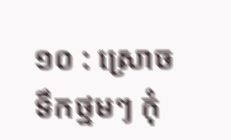១០ : ស្រោចទឹកថ្នមៗ កុំ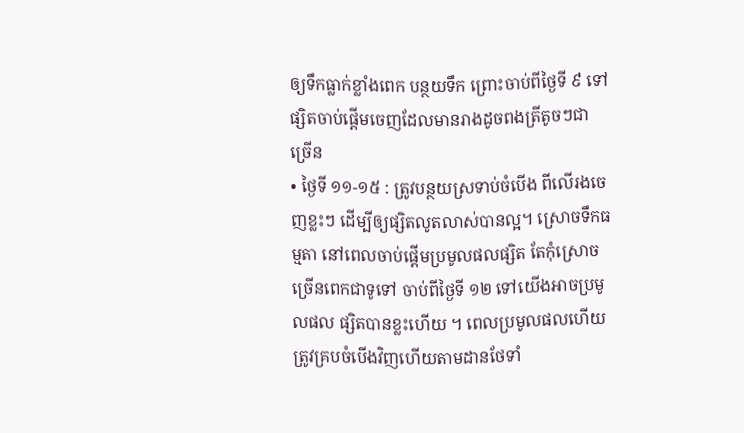ឲ្យទឹកធ្លាក់ខ្លាំងពេក បន្ថយទឹក ព្រោះចាប់ពីថ្ងៃទី ៩ ទៅផ្សិតចាប់ផ្តើមចេញដែលមានរាងដូចពងត្រីតូចៗជាច្រើន
• ថ្ងៃទី ១១-១៥ : ត្រូវបន្ថយស្រទាប់ចំបើង ពីលើរងចេញខ្លះៗ ដើម្បីឲ្យផ្សិតលូតលាស់បានល្អ។ ស្រោចទឹកធម្មតា នៅពេលចាប់ផ្តើមប្រមូលផលផ្សិត តែកុំស្រោចច្រើនពេកជាទូទៅ ចាប់ពីថ្ងៃទី ១២ ទៅយើងអាចប្រមូលផល ផ្សិតបានខ្លះហើយ ។ ពេលប្រមូលផលហើយ ត្រូវគ្របចំបើងវិញហើយតាមដានថែទាំ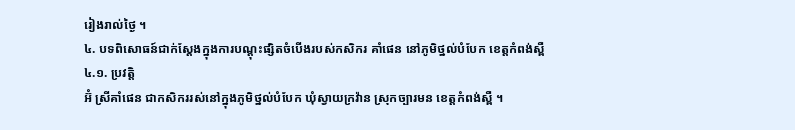រៀងរាល់ថ្ងៃ ។
៤. បទពិសោធន៍ជាក់ស្តែងក្នុងការបណ្តុះផ្សិតចំបើងរបស់កសិករ គាំផេន នៅភូមិថ្នល់បំបែក ខេត្តកំពង់ស្ពឺ
៤.១. ប្រវត្តិ
អ៊ំ ស្រីគាំផេន ជាកសិកររស់នៅក្នុងភូមិថ្នល់បំបែក ឃុំស្វាយក្រវ៉ាន ស្រុកច្បារមន ខេត្តកំពង់ស្ពឺ ។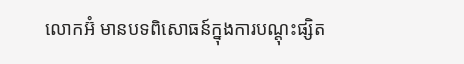លោកអ៊ំ មានបទពិសោធន៍ក្នុងការបណ្តុះផ្សិត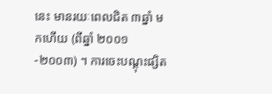នេះ មានរយៈពេលជិត ៣ឆ្នាំ មកហើយ (ពីឆ្នាំ ២០០១-២០០៣) ។ ការចេះបណ្តុះផ្សិត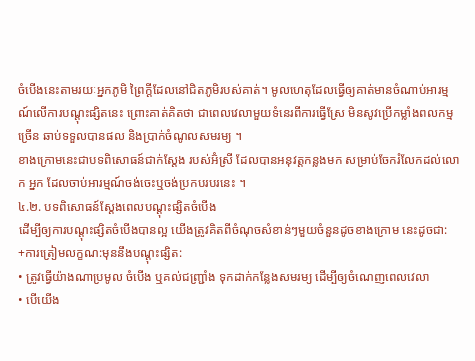ចំបើងនេះតាមរយៈអ្នកភូមិ ព្រៃក្តីដែលនៅជិតភូមិរបស់គាត់។ មូលហេតុដែលធ្វើឲ្យគាត់មានចំណាប់អារម្មណ៍លើការបណ្តុះផ្សិតនេះ ព្រោះគាត់គិតថា ជាពេលវេលាមួយទំនេរពីការធ្វើស្រែ មិនសូវប្រើកម្លាំងពលកម្មច្រើន ឆាប់ទទួលបានផល និងប្រាក់ចំណូលសមរម្យ ។
ខាងក្រោមនេះជាបទពិសោធន៍ជាក់ស្តែង របស់អ៊ំស្រី ដែលបានអនុវត្តកន្លងមក សម្រាប់ចែករំលែកដល់លោក អ្នក ដែលចាប់អារម្មណ៍ចង់ចេះឬចង់ប្រកបរបរនេះ ។
៤.២. បទពិសោធន៍ស្តែងពេលបណ្តុះផ្សិតចំបើង
ដើម្បីឲ្យការបណ្តុះផ្សិតចំបើងបានល្អ យើងត្រូវគិតពីចំណុចសំខាន់ៗមួយចំនួនដូចខាងក្រោម នេះដូចជា:
+ការត្រៀមលក្ខណ:មុននឹងបណ្តុះផ្សិត:
• ត្រូវធ្វើយ៉ាងណាប្រមូល ចំបើង ឬគល់ជញ្ជ្រាំង ទុកដាក់កន្លែងសមរម្យ ដើម្បីឲ្យចំណេញពេលវេលា
• បើយើង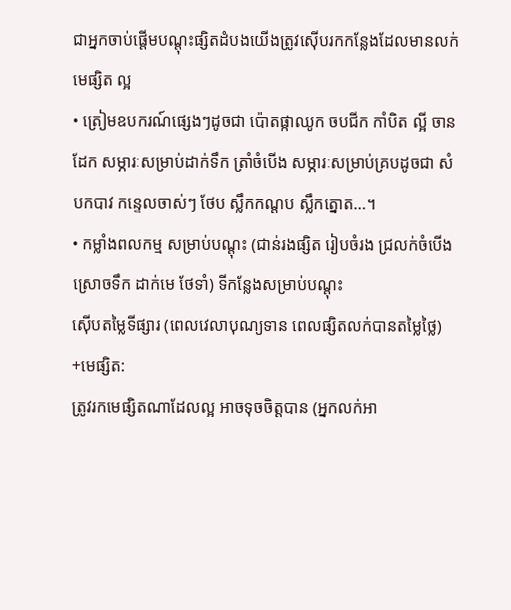ជាអ្នកចាប់ផ្តើមបណ្តុះផ្សិតដំបងយើងត្រូវស៊ើបរកកន្លែងដែលមានលក់មេផ្សិត ល្អ
• ត្រៀមឧបករណ៍ផ្សេងៗដូចជា ប៉ោតផ្កាឈូក ចបជីក កាំបិត ល្អី ចានដែក សម្ភារៈសម្រាប់ដាក់ទឹក ត្រាំចំបើង សម្ភារៈសម្រាប់គ្របដូចជា សំបកបាវ កន្ទេលចាស់ៗ ថែប ស្លឹកកណ្តប ស្លឹកត្នោត…។
• កម្លាំងពលកម្ម សម្រាប់បណ្តុះ (ជាន់រងផ្សិត រៀបចំរង ជ្រលក់ចំបើង ស្រោចទឹក ដាក់មេ ថែទាំ) ទីកន្លែងសម្រាប់បណ្តុះ
ស៊ើបតម្លៃទីផ្សារ (ពេលវេលាបុណ្យទាន ពេលផ្សិតលក់បានតម្លៃថ្លៃ)
+មេផ្សិត:
ត្រូវរកមេផ្សិតណាដែលល្អ អាចទុចចិត្តបាន (អ្នកលក់អា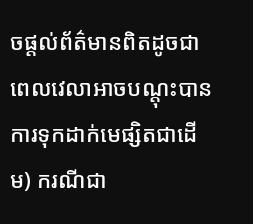ចផ្តល់ព័ត៌មានពិតដូចជា ពេលវេលាអាចបណ្តុះបាន ការទុកដាក់មេផ្សិតជាដើម) ករណីជា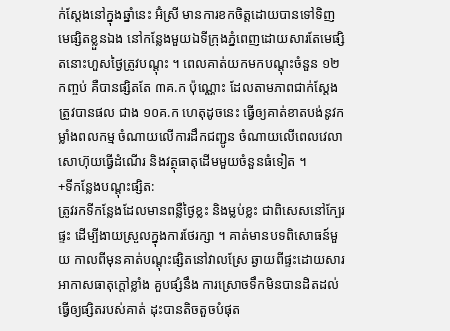ក់ស្តែងនៅក្នុងឆ្នាំនេះ អ៊ំស្រី មានការខកចិត្តដោយបានទៅទិញមេផ្សិតខ្លួនឯង នៅកន្លែងមួយឯទីក្រុងភ្នំពេញដោយសារតែមេផ្សិតនោះហួសថ្ងៃត្រូវបណ្តុះ ។ ពេលគាត់យកមកបណ្តុះចំនួន ១២ កញ្ចប់ គឺបានផ្សិតតែ ៣គ.ក ប៉ុណ្ណោះ ដែលតាមភាពជាក់ស្តែងត្រូវបានផល ជាង ១០គ.ក ហេតុដូចនេះ ធ្វើឲ្យគាត់ខាតបង់នូវកម្លាំងពលកម្ម ចំណាយលើការដឹកជញ្ជូន ចំណាយលើពេលវេលា សោហ៊ុយធ្វើដំណើរ និងវត្ថុធាតុដើមមួយចំនួនធំទៀត ។
+ទីកន្លែងបណ្តុះផ្សិត:
ត្រូវរកទីកន្លែងដែលមានពន្លឺថ្ងៃខ្លះ និងម្លប់ខ្លះ ជាពិសេសនៅក្បែរផ្ទះ ដើម្បីងាយស្រួលក្នុងការថែរក្សា ។ គាត់មានបទពិសោធន៍មួយ កាលពីមុនគាត់បណ្តុះផ្សិតនៅវាលស្រែ ឆ្ងាយពីផ្ទះដោយសារ អាកាសធាតុក្តៅខ្លាំង គួបផ្សំនឹង ការស្រោចទឹកមិនបានដិតដល់ ធ្វើឲ្យផ្សិតរបស់គាត់ ដុះបានតិចតួចបំផុត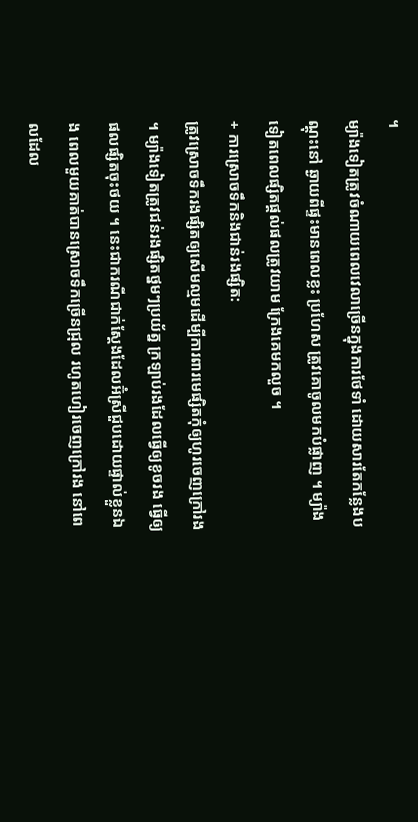។
ម្យ៉ាងទៀតត្រូវចំណាយពេលវេលាច្រើនក្នុងការថែទាំ ដោយសារតែកន្លែងបណ្តុះនៅ ឆ្ងាយពីផ្ទះមានពេលខ្លះ ប្រហែស ត្រូវគោចូលមកបំផ្លាញ ។ ម្យ៉ាងទៀតពេលផ្សិតផ្តល់ផលត្រូវយាម ក្រែងគេមកលួច ។
+ ការស្រោចទឹកនិងជាន់រងផ្សិត:
ត្រូវស្រោចទឹករងផ្សិតឲ្យសើមល្មមដើម្បីការពារមេផ្សិតកុំឲ្យហូរចេញក្រៅរង ។ ម្យ៉ាងទៀតត្រូវជន់រងផ្សិតថ្នមៗប្រយ័ត្ន ក្រឡាប់រងដែលធ្វើឲ្យខូចរង ធ្វើឲ្យផលផ្សិតចុះថយ ។ នេះជាករណីជាក់ស្តែងដែលអ៊ំស្រីជួបដោយផ្ទាល់ខ្លួនឯង ពេលមួយគាត់បានស្រោចទឹកច្រើនជ្រុល រហូតហៀរចេញក្រៅរង នៅពេលដែល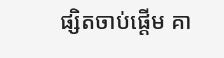ផ្សិតចាប់ផ្តើម គា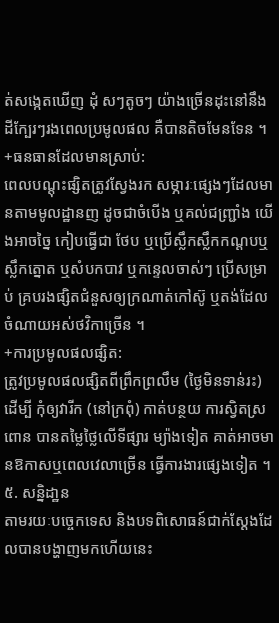ត់សង្កេតឃើញ ដុំ សៗតូចៗ យ៉ាងច្រើនដុះនៅនឹងដីក្បែរៗរងពេលប្រមូលផល គឺបានតិចមែនទែន ។
+ធនធានដែលមានស្រាប់:
ពេលបណ្តុះផ្សិតត្រូវស្វែងរក សម្ភារៈផ្សេងៗដែលមានតាមមូលដ្ឋានញ ដូចជាចំបើង ឬគល់ជញ្ជ្រាំង យើងអាចច្នៃ កៀបធ្វើជា ថែប ឬប្រើស្លឹកស្លឹកកណ្តបឬ ស្លឹកត្នោត ឬសំបកបាវ ឬកន្ទេលចាស់ៗ ប្រើសម្រាប់ គ្របរងផ្សិតជំនួសឲ្យក្រណាត់កៅស៊ូ ឬតង់ដែលចំណាយអស់ថវិកាច្រើន ។
+ការប្រមូលផលផ្សិត:
ត្រូវប្រមូលផលផ្សិតពីព្រឹកព្រលឹម (ថ្ងៃមិនទាន់រះ) ដើម្បី កុំឲ្យវារីក (នៅក្រពុំ) កាត់បន្ថយ ការស្វិតស្រពោន បានតម្លៃថ្លៃលើទីផ្សារ ម្យ៉ាងទៀត គាត់អាចមានឱកាសឬពេលវេលាច្រើន ធ្វើការងារផ្សេងទៀត ។
៥. សន្និដា្ឋន
តាមរយៈបច្ចេកទេស និងបទពិសោធន៍ជាក់ស្តែងដែលបានបង្ហាញមកហើយនេះ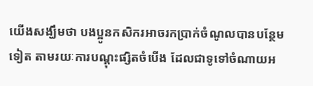យើងសង្ឃឹមថា បងប្អូនកសិករអាចរកប្រាក់ចំណូលបានបន្ថែមទៀត តាមរយៈការបណ្តុះផ្សិតចំបើង ដែលជាទូទៅចំណាយអ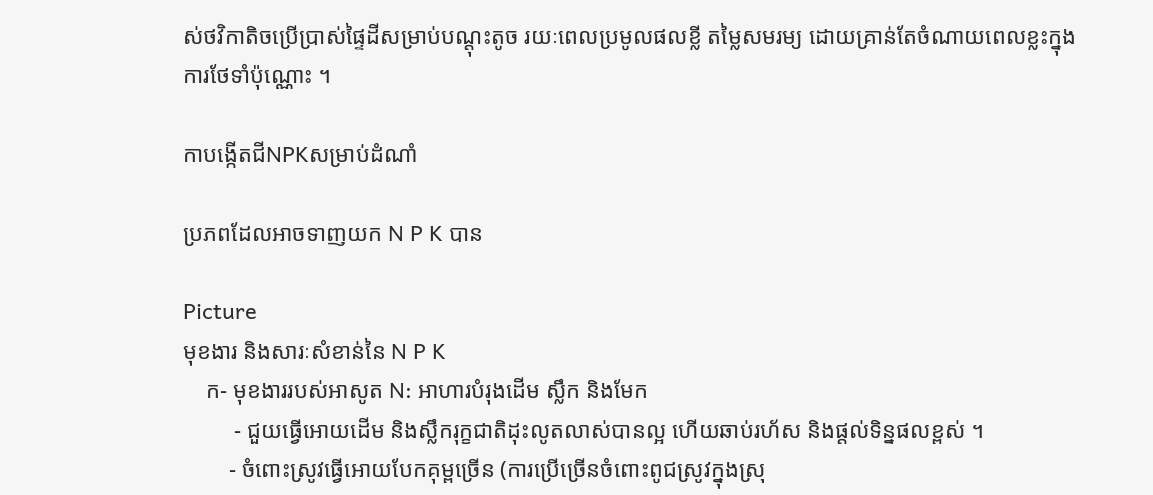ស់ថវិកាតិចប្រើប្រាស់ផ្ទៃដីសម្រាប់បណ្តុះតូច រយៈពេលប្រមូលផលខ្លី តម្លៃសមរម្យ ដោយគ្រាន់តែចំណាយពេលខ្លះក្នុងការថែទាំប៉ុណ្ណោះ ។

កាបង្កើតជីNPKសម្រាប់ដំណាំ

ប្រភពដែលអាចទាញយក N P K បាន

Picture
មុខងារ និងសារៈសំខាន់នៃ N P K
    ក- មុខងាររបស់អាសូត N: អាហារបំរុងដើម ស្លឹក និងមែក
         - ជួយធ្វើអោយដើម និងស្លឹករុក្ខជាតិដុះលូតលាស់បានល្អ ហើយឆាប់រហ័ស និងផ្តល់ទិន្នផលខ្ពស់ ។
        - ចំពោះស្រូវធ្វើអោយបែកគុម្ពច្រើន (ការប្រើច្រើនចំពោះពូជស្រូវក្នុងស្រុ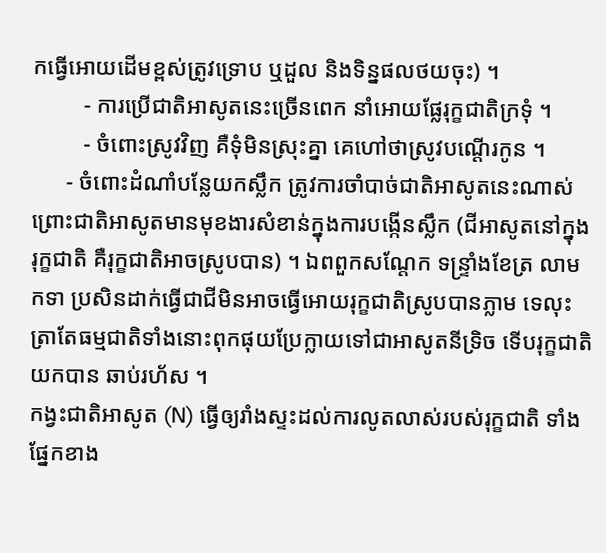កធ្វើអោយដើមខ្ពស់ត្រូវទ្រោប ឬដួល និងទិន្នផលថយចុះ) ។
         - ការប្រើជាតិអាសូតនេះច្រើនពេក នាំអោយផ្លែរុក្ខជាតិក្រទុំ ។
         - ចំពោះស្រូវវិញ គឺទុំមិនស្រុះគ្នា គេហៅថាស្រូវបណ្តើរកូន ។
      - ចំពោះដំណាំបន្លែយកស្លឹក ត្រូវការចាំបាច់ជាតិអាសូតនេះណាស់ ព្រោះជាតិអាសូតមានមុខងារសំខាន់ក្នុងការបង្កើនស្លឹក (ជីអាសូតនៅក្នុងរុក្ខជាតិ គឺរុក្ខជាតិអាចស្រូបបាន) ។ ឯពពួកសណ្តែក ទន្ទ្រាំងខែត្រ លាមកទា ប្រសិនដាក់ធ្វើជាជីមិនអាចធ្វើអោយរុក្ខជាតិស្រូបបានភ្លាម ទេលុះត្រាតែធម្មជាតិទាំងនោះពុកផុយប្រែក្លាយទៅជាអាសូតនីទ្រិច ទើបរុក្ខជាតិយកបាន ឆាប់រហ័ស ។
កង្វះជាតិអាសូត (N) ធ្វើឲ្យរាំងស្ទះដល់ការលូតលាស់របស់រុក្ខជាតិ ទាំងផ្នែកខាង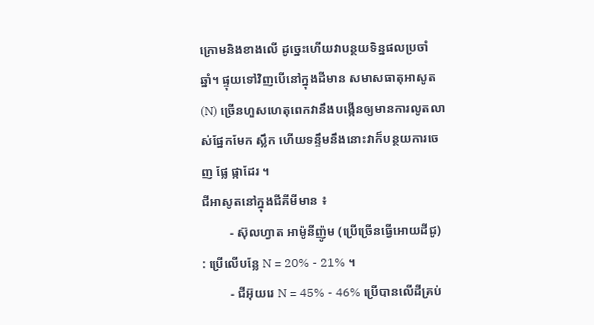ក្រោមនិងខាងលើ ដូច្នេះហើយវាបន្ថយទិន្នផលប្រចាំឆ្នាំ។ ផ្ទុយទៅវិញបើនៅក្នុងដីមាន សមាសធាតុអាសូត (N) ច្រើនហួសហេតុពេកវានឹងបង្កើនឲ្យមានការលូតលាស់ផ្នែកមែក ស្លឹក ហើយទន្ទឹមនឹងនោះវាក៏បន្ថយការចេញ ផ្លែ ផ្កាដែរ ។
ជីអាសូតនៅក្នុងជីគីមីមាន ៖
         - ស៊ុលហ្វាត អាម៉ូនីញ៉ូម (ប្រើច្រើនធ្វើអោយដីជូ) : ប្រើលើបន្លែ N = 20% - 21% ។
         - ជីអ៊ុយរេ N = 45% - 46% ប្រើបានលើដីគ្រប់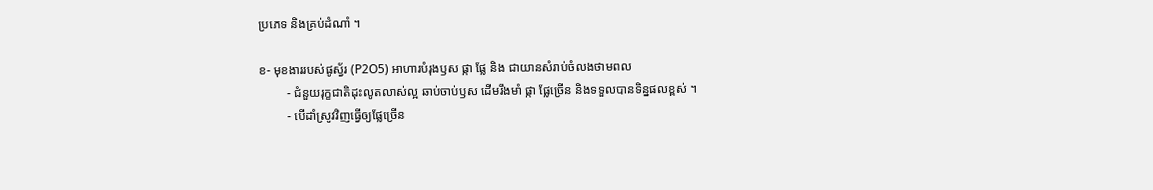ប្រភេទ និងគ្រប់ដំណាំ ។

ខ- មុខងាររបស់ផូស្វ័រ (P2O5) អាហារបំរុងឫស ផ្កា ផ្លែ និង ជាយានសំរាប់ចំលងថាមពល
         - ជំនួយរុក្ខជាតិដុះលូតលាស់ល្អ ឆាប់ចាប់ឫស ដើមរឹងមាំ ផ្កា ផ្លែច្រើន និងទទួលបានទិន្នផលខ្ពស់ ។
         - បើដាំស្រូវវិញធ្វើឲ្យផ្លែច្រើន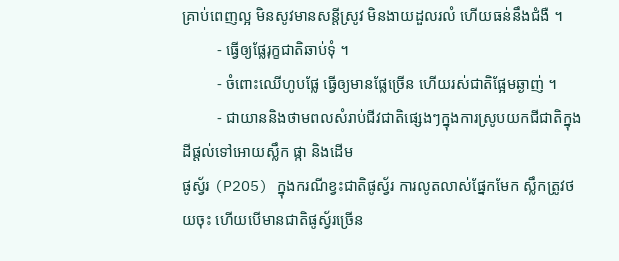គ្រាប់ពេញល្អ មិនសូវមានសន្តីស្រូវ មិនងាយដួលរលំ ហើយធន់នឹងជំងឺ ។
         - ធ្វើឲ្យផ្លែរុក្ខជាតិឆាប់ទុំ ។
         - ចំពោះឈើហូបផ្លែ ធ្វើឲ្យមានផ្លែច្រើន ហើយរស់ជាតិផ្អែមឆ្ងាញ់ ។
         - ជាយាននិងថាមពលសំរាប់ជីវជាតិផ្សេងៗក្នុងការស្រូបយកជីជាតិក្នុងដីផ្តល់ទៅអោយស្លឹក ផ្កា និងដើម
ផូស្វ័រ (P2O5) ក្នុងករណីខ្វះជាតិផូស្វ័រ ការលូតលាស់ផ្នែកមែក ស្លឹកត្រូវថយចុះ ហើយបើមានជាតិផូស្វ័រច្រើន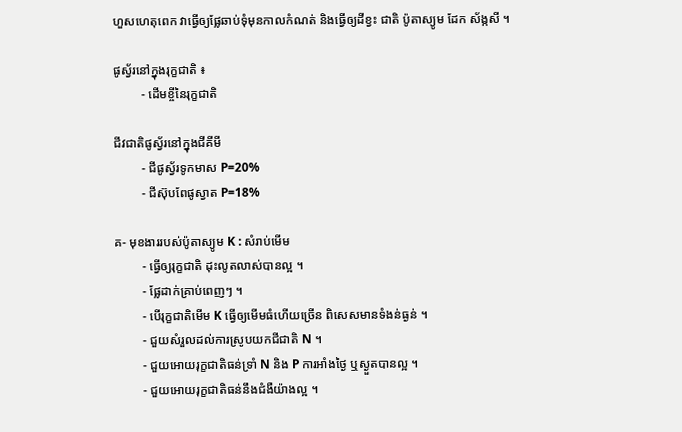ហួសហេតុពេក វាធ្វើឲ្យផ្លែឆាប់ទុំមុនកាលកំណត់ និងធ្វើឲ្យដីខ្វះ ជាតិ ប៉ូតាស្យូម ដែក ស័ង្កសី ។

ផូស្វ័រនៅក្នុងរុក្ខជាតិ ៖
         - ដើមខ្ចីនៃរុក្ខជាតិ

ជីវជាតិផូស្វ័រនៅក្នុងជីគីមី
         - ជីផូស្វ័រទូកមាស P=20%
         - ជីស៊ុបពែផូស្វាត P=18%

គ- មុខងាររបស់ប៉ូតាស្យូម K : សំរាប់មើម
         - ធ្វើឲ្យរុក្ខជាតិ ដុះលូតលាស់បានល្អ ។
         - ផ្លែដាក់គ្រាប់ពេញៗ ។
         - បើរុក្ខជាតិមើម K ធ្វើឲ្យមើមធំហើយច្រើន ពិសេសមានទំងន់ធ្ងន់ ។
         - ជួយសំរួលដល់ការស្រូបយកជីជាតិ N ។
         - ជួយអោយរុក្ខជាតិធន់ទ្រាំ N និង P ការអាំងថ្ងៃ ឬស្ងួតបានល្អ ។
         - ជួយអោយរុក្ខជាតិធន់នឹងជំងឺយ៉ាងល្អ ។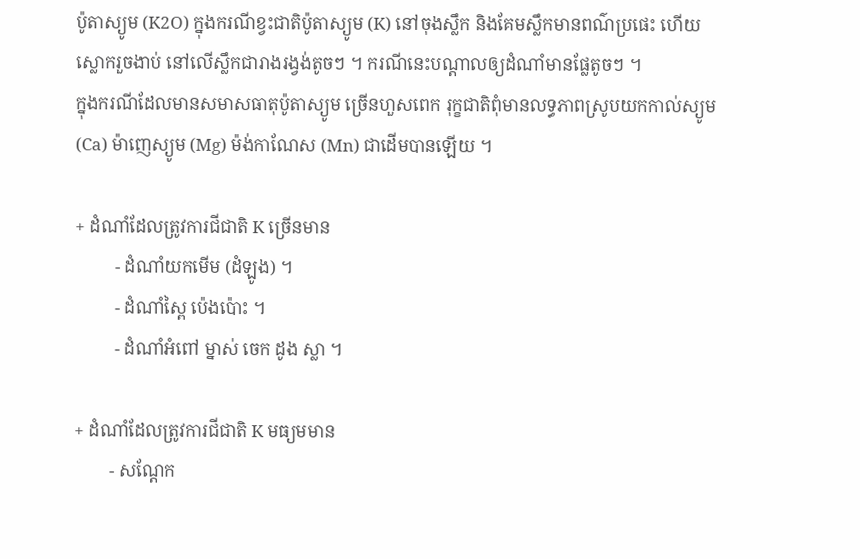ប៉ូតាស្យូម (K2O) ក្នុងករណីខ្វះជាតិប៉ូតាស្យូម (K) នៅចុងស្លឹក និងគែមស្លឹកមានពណ៌ប្រផេះ ហើយស្លោករួចងាប់ នៅលើស្លឹកជារាងរង្វង់តូចៗ ។ ករណីនេះបណ្តាលឲ្យដំណាំមានផ្លែតូចៗ ។
ក្នុងករណីដែលមានសមាសធាតុប៉ូតាស្យូម ច្រើនហួសពេក រុក្ខជាតិពុំមានលទ្ធភាពស្រូបយកកាល់ស្យូម (Ca) ម៉ាញេស្យូម (Mg) ម៉ង់កាណែស (Mn) ជាដើមបានឡើយ ។

+ ដំណាំដែលត្រូវការជីជាតិ K ច្រើនមាន
         - ដំណាំយកមើម (ដំឡូង) ។
         - ដំណាំស្ពៃ ប៉េងប៉ោះ ។
         - ដំណាំអំពៅ ម្នាស់ ចេក ដូង ស្លា ។

+ ដំណាំដែលត្រូវការជីជាតិ K មធ្យមមាន
        - សណ្តែក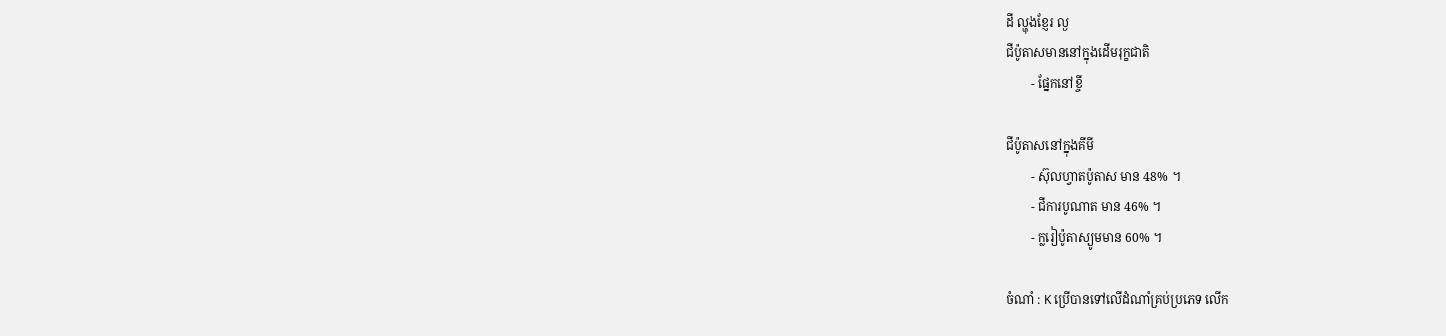ដី ល្ហុងខ្ញែរ ល្ង
ជីប៉ូតាសមាននៅក្នុងដើមរុក្ខជាតិ
        - ផ្នែកនៅខ្ចី

ជីប៉ូតាសនៅក្នុងគីមី
        - ស៊ុលហ្វាតប៉ូតាស មាន 48% ។
        - ជីការបូណាត មាន 46% ។
        - ក្លរៀប៉ូតាស្យូមមាន 60% ។

ចំណាំ : K ប្រើបានទៅលើដំណាំគ្រប់ប្រភេទ លើក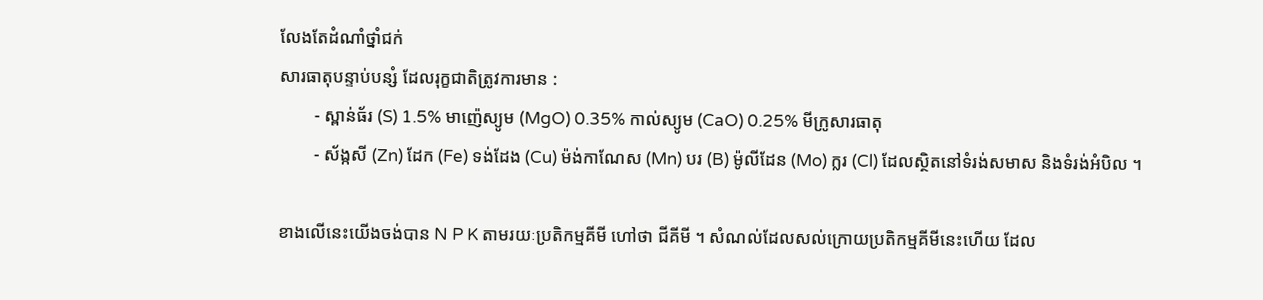លែងតែដំណាំថ្នាំជក់
សារធាតុបន្ទាប់បន្សំ ដែលរុក្ខជាតិត្រូវការមាន :
        - ស្ពាន់ធ័រ (S) 1.5% មាញ៉េស្យូម (MgO) 0.35% កាល់ស្យូម (CaO) 0.25% មីក្រូសារធាតុ
        - ស័ង្កសី (Zn) ដែក (Fe) ទង់ដែង (Cu) ម៉ង់កាណែស (Mn) បរ (B) ម៉ូលីដែន (Mo) ក្លរ (Cl) ដែលស្ថិតនៅទំរង់សមាស និងទំរង់អំបិល ។

ខាងលើនេះយើងចង់បាន N P K តាមរយៈប្រតិកម្មគីមី ហៅថា ជីគីមី ។ សំណល់ដែលសល់ក្រោយប្រតិកម្មគីមីនេះហើយ ដែល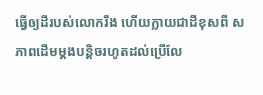ធ្វើឲ្យដីរបស់លោករឹង ហើយក្លាយជាដីខុសពី សភាពដើមម្តងបន្តិចរហូតដល់ប្រើលែ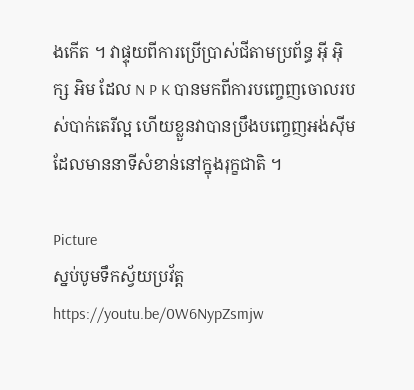ងកើត ។ វាផ្ទុយពីការប្រើប្រាស់ជីតាមប្រព័ន្ធ អ៊ី អ៊ិក្ស អិម ដែល N P K បានមកពីការបញ្ចេញចោលរបស់បាក់តេរីល្អ ហើយខ្លួនវាបានប្រឹងបញ្ចេញអង់ស៊ីម ដែលមាននាទីសំខាន់នៅក្នុងរុក្ខជាតិ ។

Picture
ស្នប់បូមទឹកស្វ័យប្រវ័ត្ត
https://youtu.be/0W6NypZsmjw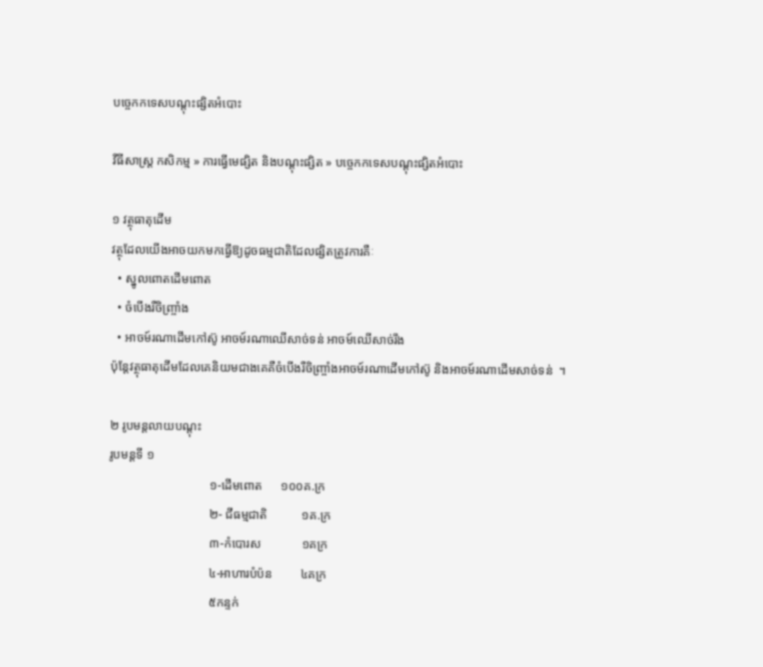បច្ចេកកទេសបណ្តុះផ្សិតអំបោះ

វីធីសាស្ត្រ កសិកម្ម » ការធ្វើមេផ្សិត និងបណ្តុះផ្សិត » បច្ចេកកទេសបណ្តុះផ្សិតអំបោះ

១ វត្ថុធាតុដើម
វត្ថុដែលយើងអាចយកមកធ្វើឱ្យដូចធម្មជាតិដែលផ្សិតត្រូវការគឺៈ
  • ស្នូលពោតដើមពោត
  • ចំបើងរឺចិញ្ច្រាំង
  • អាចម៍រណាដើមកៅស៊ូ អាចម៍រណាឈើសាច់ទន់ អាចម៍ឈើសាច់រឹង
ប៉ុន្ដែវត្ថុធាតុដើមដែលគេនិយមជាងគេគឺចំបើងរឺចិញ្ច្រាំងអាចម៍រណាដើមកៅស៊ូ និងអាចម៍រណាដើមសាច់ទន់  ។

២ រូបមន្តលាយបណ្តុះ
រូបមន្ដទី ១
                                ១-ដើមពោត      ១០០គ.ក្រ
                                ២- ជីធម្មជាតិ           ១គ.ក្រ
                                ៣-កំបោរស             ១គក្រ
                                ៤-អាហារបំប៉ន         ៤គក្រ
                                ៥កន្ទក់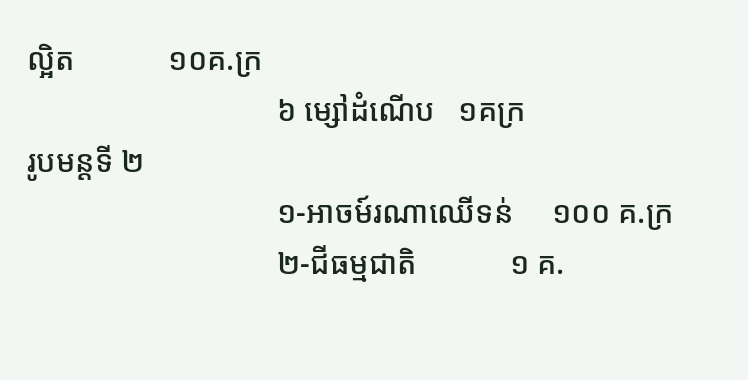ល្អិត            ១០គ.ក្រ
                                ៦ ម្សៅដំណើប   ១គក្រ
រូបមន្ដទី ២
                                ១-អាចម៍រណាឈើទន់     ១០០ គ.ក្រ
                                ២-ជីធម្មជាតិ            ១ គ.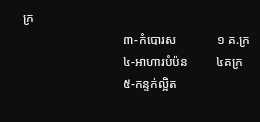ក្រ
                                ៣-កំបោរស             ១ គ.ក្រ
                                ៤-អាហារបំប៉ន         ៤គក្រ
                                ៥-កន្ទក់ល្អិត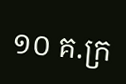១០ គ.ក្រ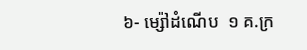៦- ម្ស៉ៅដំណើប  ១ គ.ក្រ